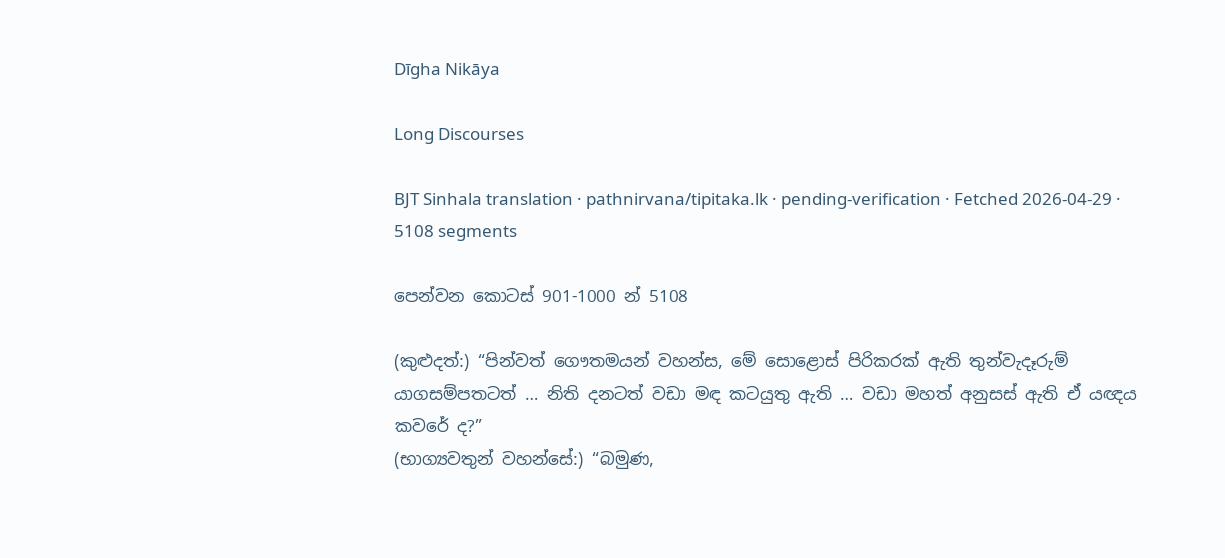Dīgha Nikāya

Long Discourses

BJT Sinhala translation · pathnirvana/tipitaka.lk · pending-verification · Fetched 2026-04-29 · 5108 segments

පෙන්වන කොටස් 901-1000 න් 5108

(කුළුදත්:) “පින්වත් ගෞතමයන් වහන්ස, මේ සොළොස් පිරිකරක් ඇති තුන්වැදෑරුම් යාගසම්පතටත් … නිති දනටත් වඩා මඳ කටයුතු ඇති … වඩා මහත් අනුසස් ඇති ඒ යඥය කවරේ ද?”
(භාග්‍යවතුන් වහන්සේ:) “බමුණ,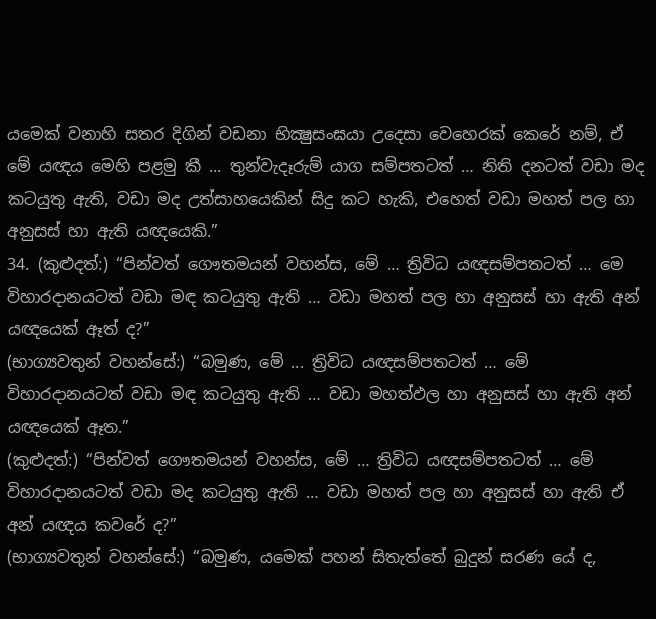යමෙක් වනාහි සතර දිගින් වඩනා භික්‍ෂුසංඝයා උදෙසා වෙහෙරක් කෙරේ නම්, ඒ මේ යඥය මෙහි පළමු කී ... තුන්වැදෑරුම් යාග සම්පතටත් … නිති දනටත් වඩා මද කටයුතු ඇති, වඩා මද උත්සාහයෙකින් සිදු කට හැකි, එහෙත් වඩා මහත් පල හා අනුසස් හා ඇති යඥයෙකි.”
34. (කුළුදත්:) “පින්වත් ගෞතමයන් වහන්ස, මේ … ත්‍රිවිධ යඥසම්පතටත් … මෙ විහාරදානයටත් වඩා මඳ කටයුතු ඇති … වඩා මහත් පල හා අනුසස් හා ඇති අන් යඥයෙක් ඈත් ද?”
(භාග්‍යවතුන් වහන්සේ:) “බමුණ, මේ ... ත්‍රිවිධ යඥසම්පතටත් … මේ විහාරදානයටත් වඩා මඳ කටයුතු ඇති … වඩා මහත්ඵල හා අනුසස් හා ඇති අන් යඥයෙක් ඈත.”
(කුළුදත්:) “පින්වත් ගෞතමයන් වහන්ස, මේ … ත්‍රිවිධ යඥසම්පතටත් … මේ විහාරදානයටත් වඩා මද කටයුතු ඇති … වඩා මහත් පල හා අනුසස් හා ඇති ඒ අන් යඥය කවරේ ද?”
(භාග්‍යවතුන් වහන්සේ:) “බමුණ, යමෙක් පහන් සිතැත්තේ බුදුන් සරණ යේ ද,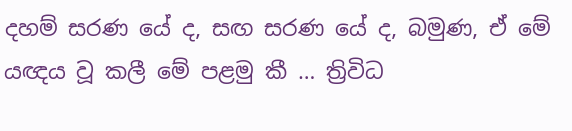දහම් සරණ යේ ද, සඟ සරණ යේ ද, බමුණ, ඒ මේ යඥය වූ කලී මේ පළමු කී … ත්‍රිවිධ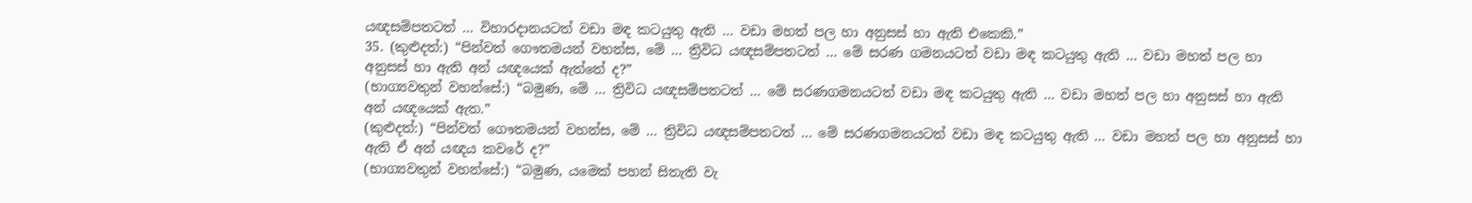යඥසම්පතටත් … විහාරදානයටත් වඩා මඳ කටයුතු ඇති … වඩා මහත් පල හා අනුසස් හා ඇති එකෙකි.”
35. (කුළුදත්:) “පින්වත් ගෞතමයන් වහන්ස, මේ … ත්‍රිවිධ යඥසම්පතටත් … මේ සරණ ගමනයටත් වඩා මඳ කටයුතු ඇති … වඩා මහත් පල හා අනුසස් හා ඇති අන් යඥයෙක් ඇත්තේ ද?”
(භාග්‍යවතුන් වහන්සේ:) “බමුණ, මේ … ත්‍රිවිධ යඥසම්පතටත් … මේ සරණගමනයටත් වඩා මඳ කටයුතු ඇති … වඩා මහත් පල හා අනුසස් හා ඇති අන් යඥයෙක් ඇත.”
(කුළුදත්:) “පින්වත් ගෞතමයන් වහන්ස, මේ … ත්‍රිවිධ යඥසම්පතටත් … මේ සරණගමනයටත් වඩා මඳ කටයුතු ඇති … වඩා මහත් පල හා අනුසස් හා ඇති ඒ අන් යඥය කවරේ ද?”
(භාග්‍යවතුන් වහන්සේ:) “බමුණ, යමෙක් පහන් සිතැති වැ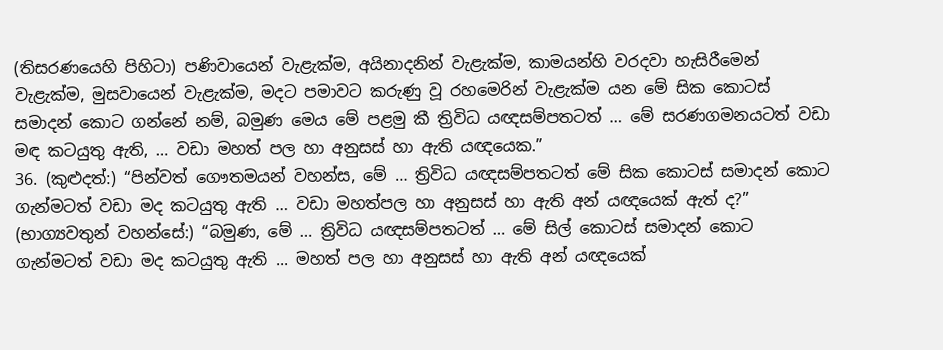(තිසරණයෙහි පිහිටා) පණිවායෙන් වැළැක්ම, අයිනාදනින් වැළැක්ම, කාමයන්හි වරදවා හැසිරීමෙන් වැළැක්ම, මුසවායෙන් වැළැක්ම, මදට පමාවට කරුණු වූ රහමෙරින් වැළැක්ම යන මේ සික කොටස් සමාදන් කොට ගන්නේ නම්, බමුණ මෙය මේ පළමු කී ත්‍රිවිධ යඥසම්පතටත් … මේ සරණගමනයටත් වඩා මඳ කටයුතු ඇති, … වඩා මහත් පල හා අනුසස් හා ඇති යඥයෙක.”
36. (කුළුදත්:) “පින්වත් ගෞතමයන් වහන්ස, මේ … ත්‍රිවිධ යඥසම්පතටත් මේ සික කොටස් සමාදන් කොට ගැන්මටත් වඩා මද කටයුතු ඇති … වඩා මහත්පල හා අනුසස් හා ඇති අන් යඥයෙක් ඇත් ද?”
(භාග්‍යවතුන් වහන්සේ:) “බමුණ, මේ … ත්‍රිවිධ යඥසම්පතටත් … මේ සිල් කොටස් සමාදන් කොට ගැන්මටත් වඩා මද කටයුතු ඇති ... මහත් පල හා අනුසස් හා ඇති අන් යඥයෙක්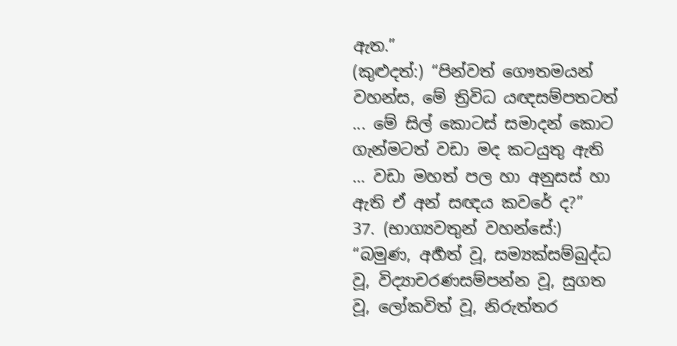ඇත.”
(කුළුදත්:) “පින්වත් ගෞතමයන් වහන්ස, මේ ත්‍රිවිධ යඥසම්පතටත් ... මේ සිල් කොටස් සමාදන් කොට ගැන්මටත් වඩා මද කටයුතු ඇති … වඩා මහත් පල හා අනුසස් හා ඇති ඒ අන් සඥය කවරේ ද?”
37. (භාග්‍යවතුන් වහන්සේ:) “බමුණ, අර්‍හත් වූ, සම්‍යක්සම්බුද්ධ වූ, විද්‍යාචරණසම්පන්න වූ, සුගත වූ, ලෝකවිත් වූ, නිරුත්තර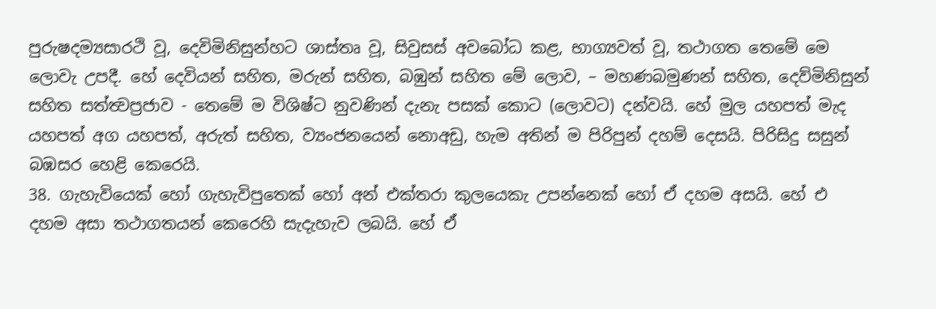පුරුෂදම්‍යසාරථි වූ, දෙවිමිනිසුන්හට ශාස්තෘ වූ, සිවුසස් අවබෝධ කළ, භාග්‍යවත් වූ, තථාගත තෙමේ මෙ ලොවැ උපදී. හේ දෙවියන් සහිත, මරුන් සහිත, බඹුන් සහිත මේ ලොව, – මහණබමුණන් සහිත, දෙව්මිනිසුන් සහිත සත්ත්‍වප්‍රජාව - තෙමේ ම විශිෂ්ට නුවණින් දැනැ පසක් කොට (ලොවට) දන්වයි. හේ මුල යහපත් මැද යහපත් අග යහපත්, අරුත් සහිත, ව්‍යංජනයෙන් නොඅඩු, හැම අතින් ම පිරිපුන් දහම් දෙසයි. පිරිසිදු සසුන් බඹසර හෙළි කෙරෙයි.
38. ගැහැවියෙක් හෝ ගැහැවිපුතෙක් හෝ අන් එක්තරා කුලයෙකැ උපන්නෙක් හෝ ඒ දහම අසයි. හේ එ දහම අසා තථාගතයන් කෙරෙහි සැදැහැව ලබයි. හේ ඒ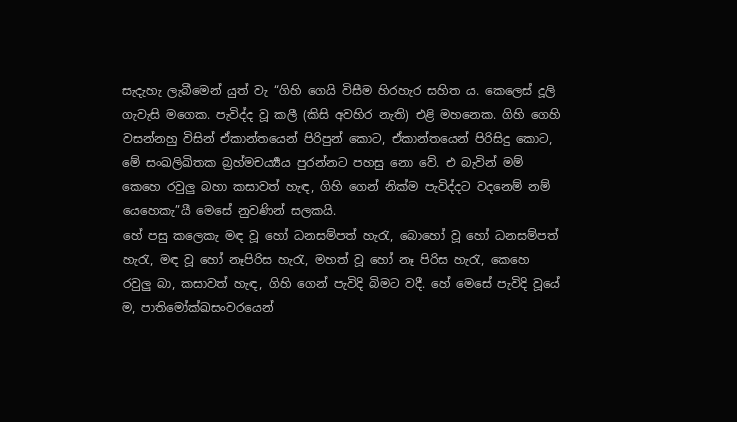සැදැහැ ලැබීමෙන් යුත් වැ “ගිහි ගෙයි විසීම හිරහැර සහිත ය. කෙලෙස් දූලි ගැවැසි මගෙක. පැවිද්ද වූ කලී (කිසි අවහිර නැති) එළි මහනෙක. ගිහි ගෙහි වසන්නහු විසින් ඒකාන්තයෙන් පිරිපුන් කොට, ඒකාන්තයෙන් පිරිසිදු කොට, මේ සංඛලිඛිතක බ්‍රහ්මචර්‍ය්‍යය පුරන්නට පහසු නො වේ. එ බැවින් මම් කෙහෙ රවුලු බහා කසාවත් හැඳ, ගිහි ගෙන් නික්ම පැවිද්දට වදනෙම් නම් යෙහෙකැ”යී මෙසේ නුවණින් සලකයි.
හේ පසු කලෙකැ මඳ වූ හෝ ධනසම්පත් හැරැ, බොහෝ වූ හෝ ධනසම්පත් හැරැ, මඳ වූ හෝ නෑපිරිස හැරැ, මහත් වූ හෝ නෑ පිරිස හැරැ, කෙහෙ රවුලු බා, කසාවත් හැඳ, ගිහි ගෙන් පැවිදි බිමට වදී. හේ මෙසේ පැවිදි වූයේ ම, පාතිමෝක්ඛසංවරයෙන්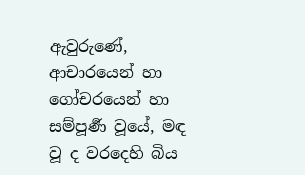ඇවුරුණේ, ආචාරයෙන් හා ගෝචරයෙන් හා සම්පූර්‍ණ වූයේ, මඳ වූ ද වරදෙහි බිය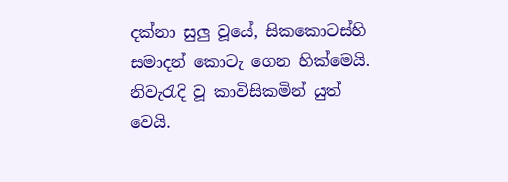දක්නා සුලු වූයේ, සිකකොටස්හි සමාදන් කොටැ ගෙන හික්මෙයි. නිවැරැදි වූ කාවිසිකමින් යුත් වෙයි.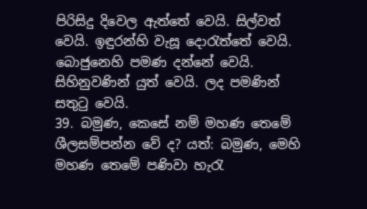පිරිසිදු දිවෙල ඇත්තේ වෙයි. සිල්වත් වෙයි. ඉඳුරන්හි වැසූ දොරැත්තේ වෙයි. බොජුනෙහි පමණ දන්නේ වෙයි. සිහිනුවණින් යුත් වෙයි. ලද පමණින් සතුටු වෙයි.
39. බමුණ, කෙසේ නම් මහණ තෙමේ ශීලසම්පන්න වේ ද? යත්: බමුණ, මෙහි මහණ තෙමේ පණිවා හැරැ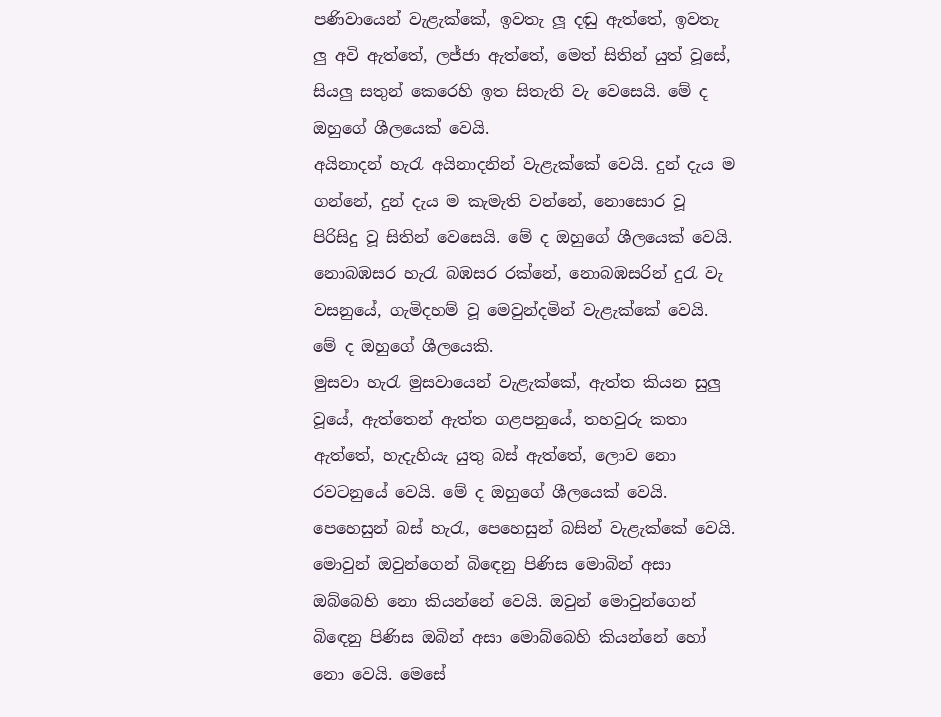පණිවායෙන් වැළැක්කේ, ඉවතැ ලූ දඬු ඇත්තේ, ඉවතැ ලු අවි ඇත්තේ, ලජ්ජා ඇත්තේ, මෙත් සිතින් යුත් වූසේ, සියලු සතුන් කෙරෙහි ඉත සිතැති වැ වෙසෙයි. මේ ද ඔහුගේ ශීලයෙක් වෙයි.
අයිනාදන් හැරැ අයිනාදනින් වැළැක්කේ වෙයි. දුන් දැය ම ගන්නේ, දුන් දැය ම කැමැති වන්නේ, නොසොර වූ පිරිසිදු වූ සිතින් වෙසෙයි. මේ ද ඔහුගේ ශීලයෙක් වෙයි.
නොබඹසර හැරැ බඹසර රක්නේ, නොබඹසරින් දුරැ වැ වසනුයේ, ගැමිදහම් වූ මෙවුන්දමින් වැළැක්කේ වෙයි. මේ ද ඔහුගේ ශීලයෙකි.
මුසවා හැරැ මුසවායෙන් වැළැක්කේ, ඇත්ත කියන සුලු වූයේ, ඇත්තෙන් ඇත්ත ගළපනුයේ, තහවුරු කතා ඇත්තේ, හැදැහියැ යුතු බස් ඇත්තේ, ලොව නො රවටනුයේ වෙයි. මේ ද ඔහුගේ ශීලයෙක් වෙයි.
පෙහෙසුන් බස් හැරැ, පෙහෙසුන් බසින් වැළැක්කේ වෙයි. මොවුන් ඔවුන්ගෙන් බිඳෙනු පිණිස මොබින් අසා ඔබ්බෙහි නො කියන්නේ වෙයි. ඔවුන් මොවුන්ගෙන් බිඳෙනු පිණිස ඔබින් අසා මොබ්බෙහි කියන්නේ හෝ නො වෙයි. මෙසේ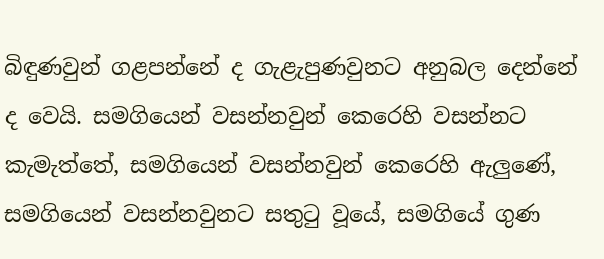බිඳුණවුන් ගළපන්නේ ද ගැළැපුණවුනට අනුබල දෙන්නේ ද වෙයි. සමගියෙන් වසන්නවුන් කෙරෙහි වසන්නට කැමැත්තේ, සමගියෙන් වසන්නවුන් කෙරෙහි ඇලුණේ, සමගියෙන් වසන්නවුනට සතුටු වූයේ, සමගියේ ගුණ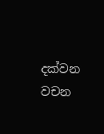දක්වන වචන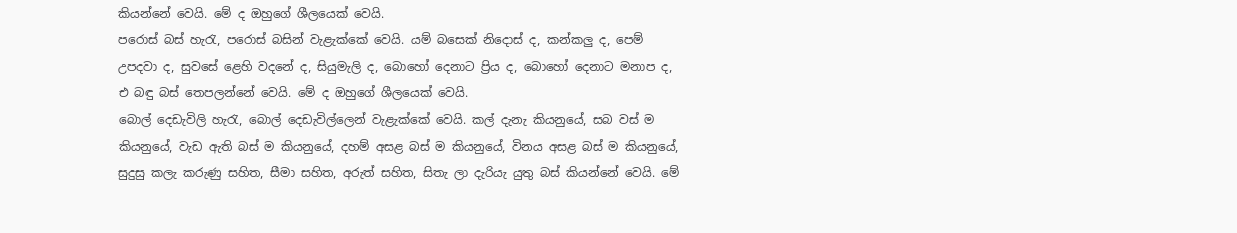කියන්නේ වෙයි. මේ ද ඔහුගේ ශීලයෙක් වෙයි.
පරොස් බස් හැරැ, පරොස් බසින් වැළැක්කේ වෙයි. යම් බසෙක් නිදොස් ද, කන්කලු ද, පෙම් උපදවා ද, සුවසේ ළෙහි වදනේ ද, සියුමැලි ද, බොහෝ දෙනාට ප්‍රිය ද, බොහෝ දෙනාට මනාප ද, එ බඳු බස් තෙපලන්නේ වෙයි. මේ ද ඔහුගේ ශීලයෙක් වෙයි.
බොල් දෙඩැවිලි හැරැ, බොල් දෙඩැවිල්ලෙන් වැළැක්කේ වෙයි. කල් දැනැ කියනුයේ, සබ වස් ම කියනුයේ, වැඩ ඇති බස් ම කියනුයේ, දහම් අසළ බස් ම කියනුයේ, විනය අසළ බස් ම කියනුයේ, සුදුසු කලැ කරුණු සහිත, සීමා සහිත, අරුත් සහිත, සිතැ ලා දැරියැ යුතු බස් කියන්නේ වෙයි. මේ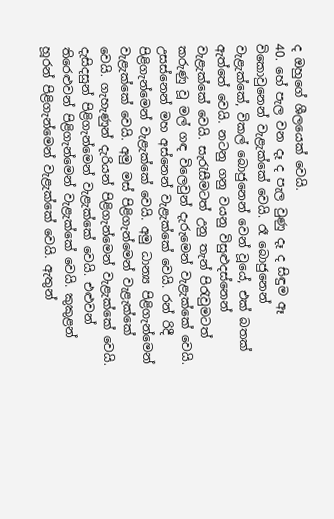ද ඔහුගේ ශීලයෙක් වෙයි.
40. හේ පැල වන දෑ ද පැල වුණු දෑ ද සිඳුම ඈ විකොවුනෙන් වැළැක්කේ වෙයි. රෑ බොජුනෙන් වැළැක්කේ, විකල් බොජුනෙන් වෙන් වූයේ, එක් බතක් ඇත්තේ වෙයි. නටනු ගනු වයනු විසුළුදස්නෙන් වැළැක්කේ වෙයි. සැරැසීමටත් උනු තැන් පිරැවුමටත් කරුණු වූ මල් ගඳ විලෙවුන් දැරුමෙන් වැළැක්කේ වෙයි. උසස්නෙන් මහ අස්නෙන් වැළැක්කේ වෙයි. රන් රිදී පිළිගැන්මෙන් වැළැක්කේ වෙයි. අමු ධාන්‍ය පිළිගැන්මෙන් වැළැක්කේ වෙයි. අමු මස් පිළිගැන්මෙන් වැළැක්කේ වෙයි. ගැහැණුන් දැරියන් පිළිගැන්මෙන් වැළැක්කේ වෙයි. දැසිදසුන් පිළිගැන්මෙන් වැළැක්කේ වෙයි. එළුවන් තිරෙළුවන් පිළිගැන්මෙන් වැළැක්කේ වෙයි. කුකුළන් හූරන් පිළිගැන්මෙන් වැළැක්කේ වෙයි. ඇතුන්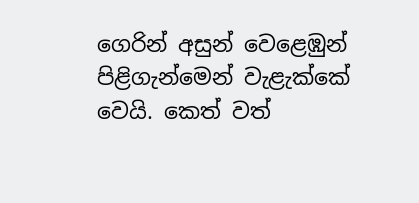ගෙරින් අසුන් වෙළෙඹුන් පිළිගැන්මෙන් වැළැක්කේ වෙයි. කෙත් වත්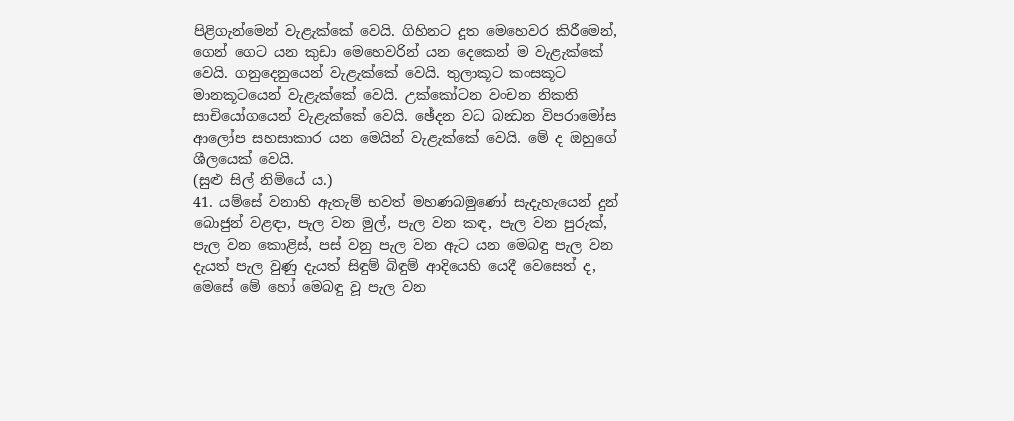පිළිගැන්මෙන් වැළැක්කේ වෙයි. ගිහිනට දූත මෙහෙවර කිරීමෙන්, ගෙන් ගෙට යන කුඩා මෙහෙවරින් යන දෙකෙන් ම වැළැක්කේ වෙයි. ගනුදෙනුයෙන් වැළැක්කේ වෙයි. තුලාකූට කංසකූට මානකූටයෙන් වැළැක්කේ වෙයි. උක්කෝටන වංචන නිකති සාචියෝගයෙන් වැළැක්කේ වෙයි. ඡේදන වධ බන්‍ධන විපරාමෝස ආලෝප සහසාකාර යන මෙයින් වැළැක්කේ වෙයි. මේ ද ඔහුගේ ශීලයෙක් වෙයි.
(සුළු සිල් නිමියේ ය.)
41. යම්සේ වනාහි ඇතැම් භවත් මහණබමුණෝ සැදැහැයෙන් දුන් බොජුන් වළඳා, පැල වන මුල්, පැල වන කඳ, පැල වන පුරුක්, පැල වන කොළිස්, පස් වනු පැල වන ඇට යන මෙබඳු පැල වන දැයත් පැල වුණු දැයත් සිඳුම් බිඳුම් ආදියෙහි යෙදී වෙසෙත් ද, මෙසේ මේ හෝ මෙබඳු වූ පැල වන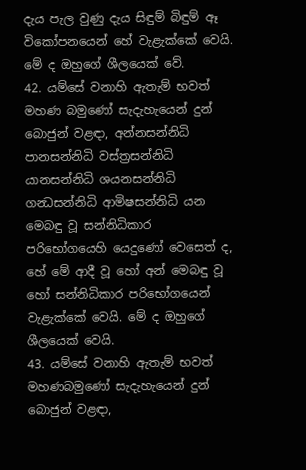දැය පැල වුණු දැය සිඳුම් බිඳුම් ඈ විකෝපනයෙන් හේ වැළැක්කේ වෙයි. මේ ද ඔහුගේ ශීලයෙක් වේ.
42. යම්සේ වනාහි ඇතැම් භවත් මහණ බමුණෝ සැදැහැයෙන් දුන් බොජුන් වළඳා, අන්නසන්නිධි පානසන්නිධි වස්ත්‍රසන්නිධි යානසන්නිධි ශයනසන්නිධි ගන්‍ධසන්නිධි ආමිෂසන්නිධි යන මෙබඳු වූ සන්නිධිකාර පරිභෝගයෙහි යෙදුණෝ වෙසෙත් ද, හේ මේ ආදී වූ හෝ අන් මෙබඳු වූ හෝ සන්නිධිකාර පරිභෝගයෙන් වැළැක්කේ වෙයි. මේ ද ඔහුගේ ශීලයෙක් වෙයි.
43. යම්සේ වනාහි ඇතැම් භවත් මහණබමුණෝ සැදැහැයෙන් දුන් බොජුන් වළඳා,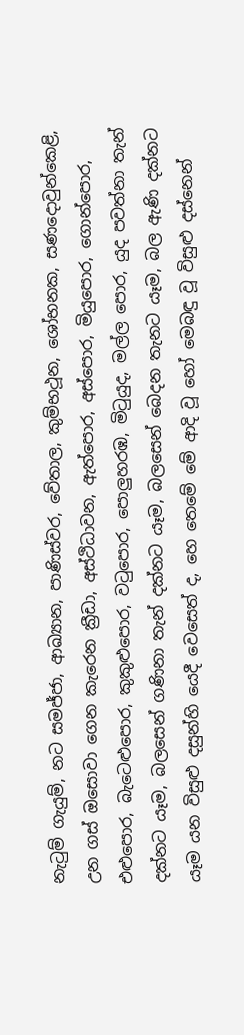නැටුම් ගැයුම්, නට සමජ්ජා, ආඛ්‍යාන, පාණිස්වර, වේතාල, කුම්භථූන, ශෝභනක, සණදොවුන්කෙළි, උන ගස් ඔසොවා ගෙන කැරෙන ක්‍රීඩා, අස්ථිධාවන, ඇත්පොර, අස්පොර, මියුපොර, ගොන්පොර, එළුපොර, බැටෙළුපොර, කුකුළුපොර, වටුපොර, පොලුහරඹ, මිටුයුද, මල්ල පොර, යුද පවත්නා තැන් දක්නට යෑම, බලසෙන් ගණිනා තැන් දක්නට යෑම, බලසෙන් බෙදන තැනට යෑම, බල ඇණි දක්නට යෑම යන විසුළු දසුන්හි යෙදී වෙසෙත් ද, හෙ තෙමේ මේ ආදි වූ හෝ මෙබඳු වූ විසුළු දස්නෙන්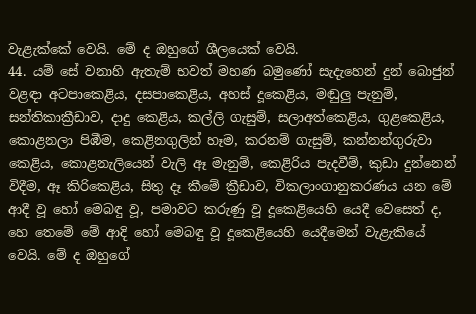වැළැක්කේ වෙයි. මේ ද ඔහුගේ ශීලයෙක් වෙයි.
44. යම් සේ වනාහි ඇතැම් භවත් මහණ බමුණෝ සැදැහෙන් දුන් බොජුන් වළඳා අටපාකෙළිය, දසපාකෙළිය, අහස් දූකෙළිය, මඬුලු පැනුම්, සන්තිකාක්‍රීඩාව, දාදු කෙළිය, කල්ලි ගැසුම්, සලාඅත්කෙළිය, ගුළකෙළිය, කොළනලා පිඹීම, කෙළිනගුලින් හෑම, කරනම් ගැසුම්, කන්නන්ගුරුවා කෙළිය, කොළනැලියෙන් වැලි ඈ මැනුම්, කෙළිරිය පැදවීම්, කුඩා දුන්නෙන් විදීම, ඈ කිරිකෙළිය, සිතු දෑ කීමේ ක්‍රීඩාව, විකලාංගානුකරණය යන මේ ආදී වූ හෝ මෙබඳු වූ, පමාවට කරුණු වූ දූකෙළියෙහි යෙදී වෙසෙත් ද, හෙ තෙමේ මේ ආදි හෝ මෙබඳු වූ දූකෙළියෙහි යෙදීමෙන් වැළැකියේ වෙයි. මේ ද ඔහුගේ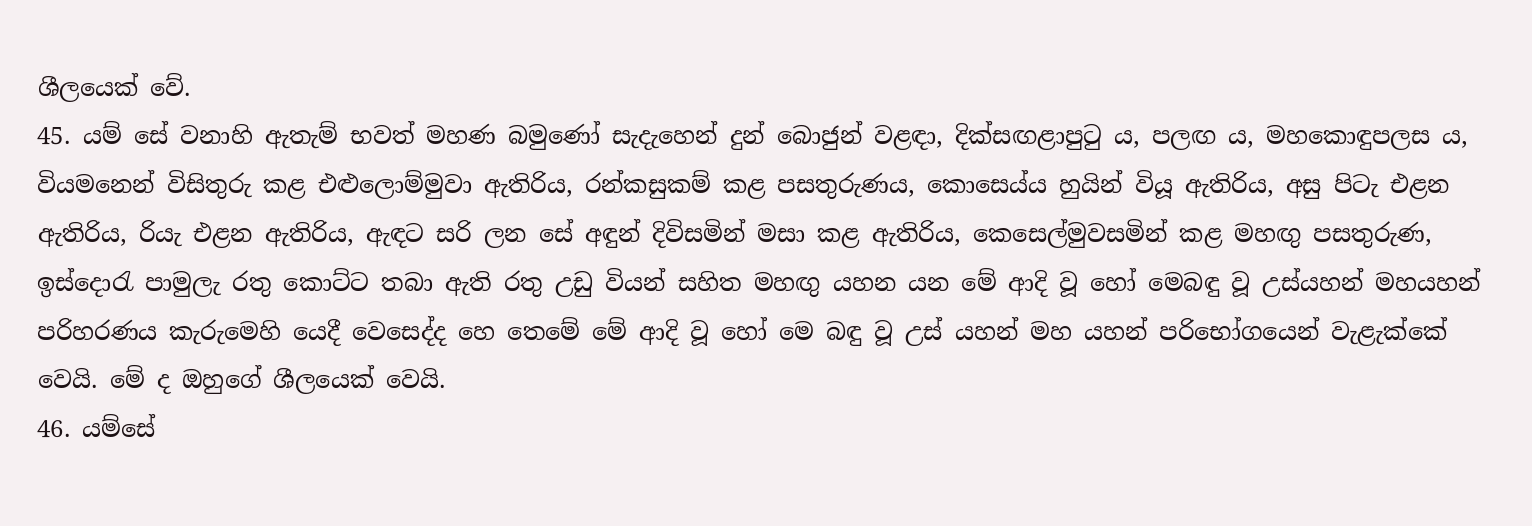ශීලයෙක් වේ.
45. යම් සේ වනාහි ඇතැම් භවත් මහණ බමුණෝ සැදැහෙන් දුන් බොජුන් වළඳා, දික්සඟළාපුටු ය, පලඟ ය, මහකොඳුපලස ය, වියමනෙන් විසිතුරු කළ එළුලොම්මුවා ඇතිරිය, රන්කසුකම් කළ පසතුරුණය, කොසෙය්ය හුයින් වියූ ඇතිරිය, අසු පිටැ එළන ඇතිරිය, රියැ එළන ඇතිරිය, ඇඳට සරි ලන සේ අඳුන් දිවිසමින් මසා කළ ඇතිරිය, කෙසෙල්මුවසමින් කළ මහඟු පසතුරුණ, ඉස්දොරැ පාමුලැ රතු කොට්ට තබා ඇති රතු උඩු වියන් සහිත මහඟු යහන යන මේ ආදි වූ හෝ මෙබඳු වූ උස්යහන් මහයහන් පරිහරණය කැරුමෙහි යෙදී වෙසෙද්ද හෙ තෙමේ මේ ආදි වූ හෝ මෙ බඳු වූ උස් යහන් මහ යහන් පරිභෝගයෙන් වැළැක්කේ වෙයි. මේ ද ඔහුගේ ශීලයෙක් වෙයි.
46. යම්සේ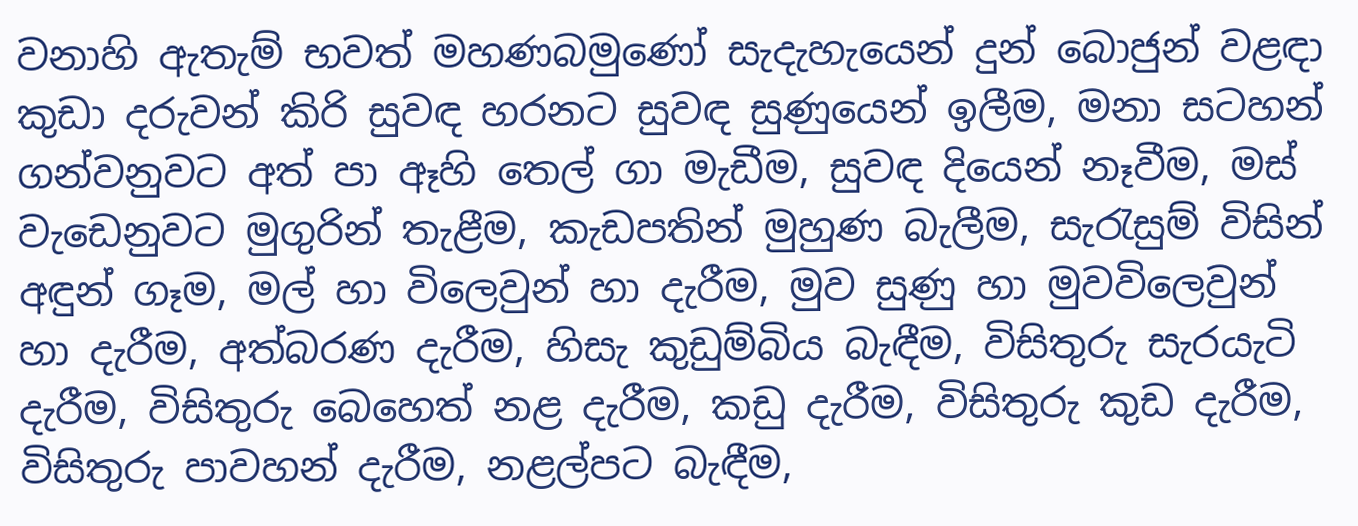වනාහි ඇතැම් භවත් මහණබමුණෝ සැදැහැයෙන් දුන් බොජුන් වළඳා කුඩා දරුවන් කිරි සුවඳ හරනට සුවඳ සුණුයෙන් ඉලීම, මනා සටහන් ගන්වනුවට අත් පා ඈහි තෙල් ගා මැඩීම, සුවඳ දියෙන් නෑවීම, මස් වැඩෙනුවට මුගුරින් තැළීම, කැඩපතින් මුහුණ බැලීම, සැරැසුම් විසින් අඳුන් ගෑම, මල් හා විලෙවුන් හා දැරීම, මුව සුණු හා මුවවිලෙවුන් හා දැරීම, අත්බරණ දැරීම, හිසැ කුඩුම්බිය බැඳීම, විසිතුරු සැරයැටි දැරීම, විසිතුරු බෙහෙත් නළ දැරීම, කඩු දැරීම, විසිතුරු කුඩ දැරීම, විසිතුරු පාවහන් දැරීම, නළල්පට බැඳීම,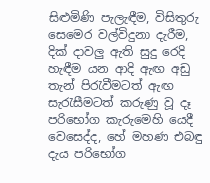සිළුමිණි පැලැඳීම, විසිතුරු සෙමෙර වල්විදුනා දැරීම, දික් දාවලු ඇති සුදු රෙදි හැඳීම යන ආදි ඇඟ අඩු තැන් පිරැවීමටත් ඇඟ සැරැසීමටත් කරුණු වූ දෑ පරිභෝග කැරුමෙහි යෙදී වෙසෙද්ද, හේ මහණ එබඳු දැය පරිභෝග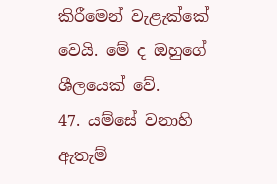කිරීමෙන් වැළැක්කේ වෙයි. මේ ද ඔහුගේ ශීලයෙක් වේ.
47. යම්සේ වනාහි ඇතැම්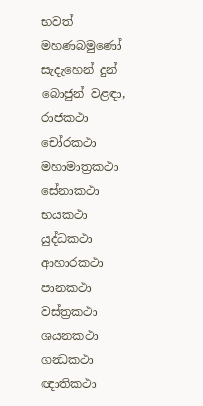භවත් මහණබමුණෝ සැදැහෙන් දුන් බොජුන් වළඳා, රාජකථා චෝරකථා මහාමාත්‍රකථා සේනාකථා භයකථා යුද්ධකථා ආහාරකථා පානකථා වස්ත්‍රකථා ශයනකථා ගන්‍ධකථා ඥාතිකථා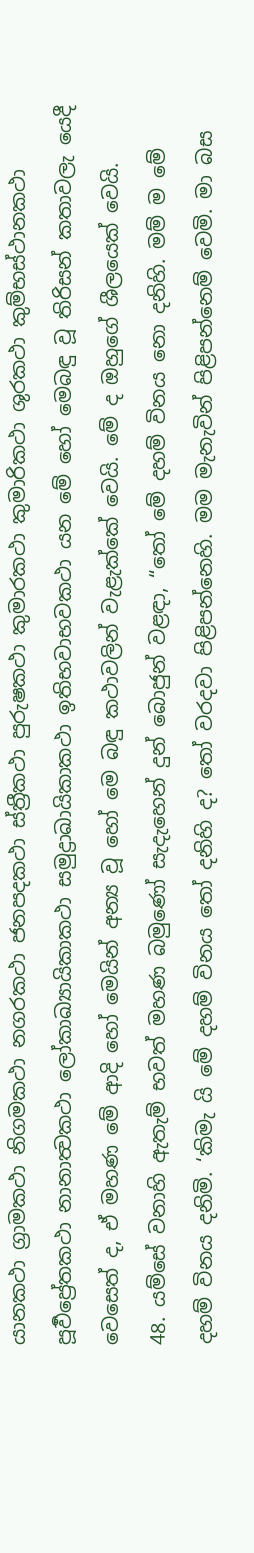යානකථා ග්‍රාමකථා නිගමකථා නගරකථා ජනපදකථා ස්ත්‍රීකථා පුරුෂකථා කුමාරකථා කුමාරිකථා ශුරකථා කුම්භස්ථානකථා පූර්‍වප්‍රේතකථා නානාත්‍වකථා ලෝකාඛ්‍යායිකාකථා සමුද්‍රාඛායිකාකථා ඉතිභවාභවකථා යන මේ හෝ මෙබඳු වූ තිරිසන් කතාවලැ යෙදී වෙසෙත් ද, ඒ මහණ මේ ආදි හෝ මෙයින් අන්‍ය වූ හෝ මෙ බඳු කථාවලින් වැළැක්කේ වෙයි. මේ ද ඔහුගේ ශීලයෙක් වෙයි.
48. යම්සේ වනාහි ඇතැම් භවත් මහණ බමුණෝ සැදැහෙන් දුන් බොජුන් වළඳා, “තෝ මේ දහම් විනය නො දනිහි. මම් ම මේ දහම් විනය දනිමි. ‘කිමැ යි මේ දහම් විනය තෝ දනිහි ද? තෝ වරදවා පිළිපන්නෙහි. මම මැනැවින් පිළිපන්නෙම් වෙමි. මා බස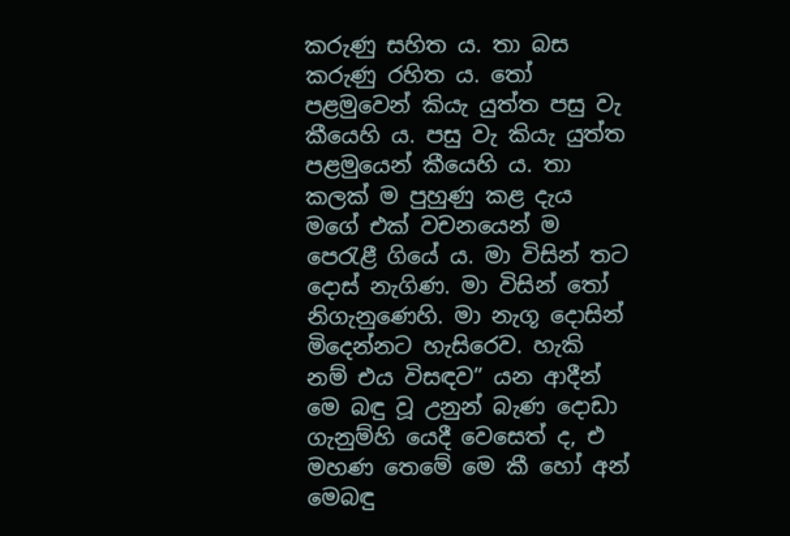කරුණු සහිත ය. තා බස කරුණු රහිත ය. තෝ පළමුවෙන් කියැ යුත්ත පසු වැ කීයෙහි ය. පසු වැ කියැ යුත්ත පළමුයෙන් කීයෙහි ය. තා කලක් ම පුහුණු කළ දැය මගේ එක් වචනයෙන් ම පෙරැළී ගියේ ය. මා විසින් තට දොස් නැගිණ. මා විසින් තෝ නිගැනුණෙහි. මා නැගූ දොසින් මිදෙන්නට හැසිරෙව. හැකි නම් එය විසඳව” යන ආදීන් මෙ බඳු වූ උනුන් බැණ දොඩා ගැනුම්හි යෙදී වෙසෙත් ද, එ මහණ තෙමේ මෙ කී හෝ අන් මෙබඳු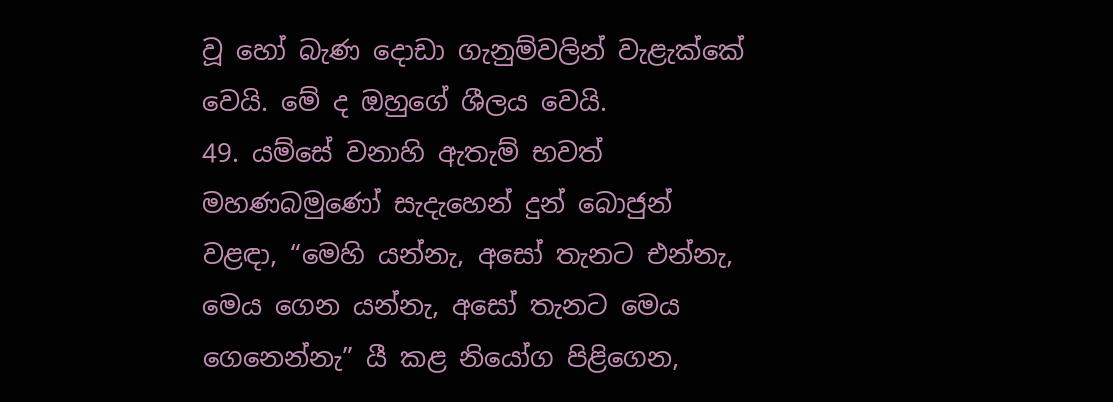වූ හෝ බැණ දොඩා ගැනුම්වලින් වැළැක්කේ වෙයි. මේ ද ඔහුගේ ශීලය වෙයි.
49. යම්සේ වනාහි ඇතැම් භවත් මහණබමුණෝ සැදැහෙන් දුන් බොජුන් වළඳා, “මෙහි යන්නැ, අසෝ තැනට එන්නැ, මෙය ගෙන යන්නැ, අසෝ තැනට මෙය ගෙනෙන්නැ” යී කළ නියෝග පිළිගෙන,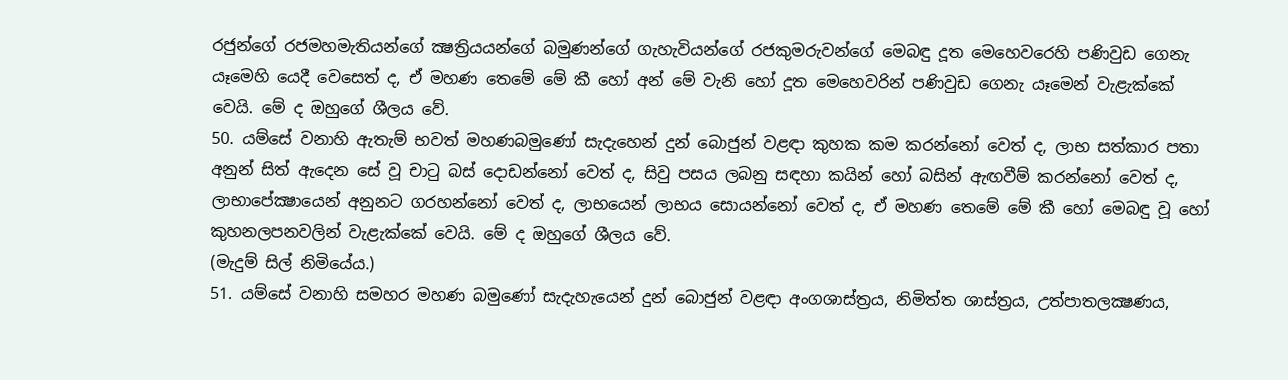රජුන්ගේ රජමහමැතියන්ගේ ක්‍ෂත්‍රියයන්ගේ බමුණන්ගේ ගැහැවියන්ගේ රජකුමරුවන්ගේ මෙබඳු දූත මෙහෙවරෙහි පණිවුඩ ගෙනැ යෑමෙහි යෙදී වෙසෙත් ද, ඒ මහණ තෙමේ මේ කී හෝ අන් මේ වැනි හෝ දූත මෙහෙවරින් පණිවුඩ ගෙනැ යෑමෙන් වැළැක්කේ වෙයි. මේ ද ඔහුගේ ශීලය වේ.
50. යම්සේ වනාහි ඇතැම් භවත් මහණබමුණෝ සැදැහෙන් දුන් බොජුන් වළඳා කුහක කම කරන්නෝ වෙත් ද, ලාභ සත්කාර පතා අනුන් සිත් ඇදෙන සේ වූ චාටු බස් දොඩන්නෝ වෙත් ද, සිවු පසය ලබනු සඳහා කයින් හෝ බසින් ඇඟවීම් කරන්නෝ වෙත් ද, ලාභාපේක්‍ෂායෙන් අනුනට ගරහන්නෝ වෙත් ද, ලාභයෙන් ලාභය සොයන්නෝ වෙත් ද, ඒ මහණ තෙමේ මේ කී හෝ මෙබඳු වූ හෝ කුහනලපනවලින් වැළැක්කේ වෙයි. මේ ද ඔහුගේ ශීලය වේ.
(මැදුම් සිල් නිමියේය.)
51. යම්සේ වනාහි සමහර මහණ බමුණෝ සැදැහැයෙන් දුන් බොජුන් වළඳා අංගශාස්ත්‍රය, නිමිත්ත ශාස්ත්‍රය, උත්පාතලක්‍ෂණය,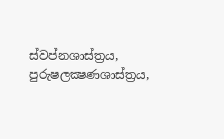ස්වප්නශාස්ත්‍රය, පුරුෂලක්‍ෂණශාස්ත්‍රය,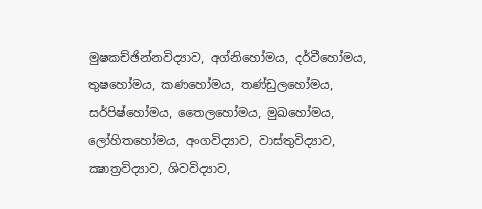මුෂකච්ඡින්නවිද්‍යාව, අග්නිහෝමය, දර්වීහෝමය, තුෂහෝමය, කණහෝමය, තණ්ඩුලහෝමය, සර්පිෂ්හෝමය, තෛලහෝමය, මුඛහෝමය, ලෝහිතහෝමය, අංගවිද්‍යාව, වාස්තුවිද්‍යාව, ක්‍ෂාත්‍රවිද්‍යාව, ශිවවිද්‍යාව,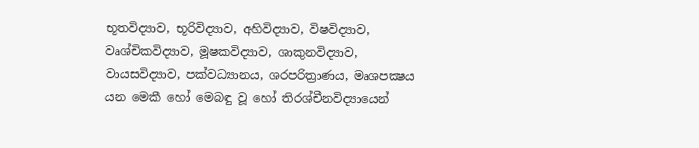භූතවිද්‍යාව, භූරිවිද්‍යාව, අහිවිද්‍යාව, විෂවිද්‍යාව, වෘශ්චිකවිද්‍යාව, මූෂකවිද්‍යාව, ශාකුනවිද්‍යාව, වායසවිද්‍යාව, පක්වධ්‍යානය, ශරපරිත්‍රාණය, මෘශපක්‍ෂය යන මෙකී හෝ මෙබඳු වූ හෝ තිරශ්චීනවිද්‍යායෙන්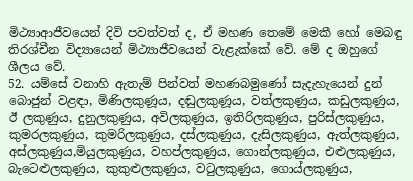මිථ්‍යාආජීවයෙන් දිවි පවත්වත් ද, ඒ මහණ තෙමේ මෙකී හෝ මෙබඳු තිරශ්චීන විද්‍යායෙන් මිථ්‍යාජීවයෙන් වැළැක්කේ වේ. මේ ද ඔහුගේ ශීලය වේ.
52. යම්සේ වනාහි ඇතැම් පින්වත් මහණබමුණෝ සැදැහැයෙන් දුන් බොජුන් වළඳා, මිණිලකුණූය, දඬුලකුණූය, වත්ලකුණුය, කඩුලකුණුය, ඊ ලකුණුය, දුනුලකුණුය, අවිලකුණුය, ඉතිරිලකුණුය, පුරිස්ලකුණුය, කුමරලකුණුය, කුමරිලකුණුය, දස්ලකුණුය, දැසිලකුණුය, ඇත්ලකුණුය, අස්ලකුණුය,මියුලකුණුය, වහප්ලකුණුය, ගොන්ලකුණුය, එළුලකුණුය, බැටෙළුලකුණුය, කුකුළුලකුණුය, වටුලකුණුය, ගොය්ලකුණුය,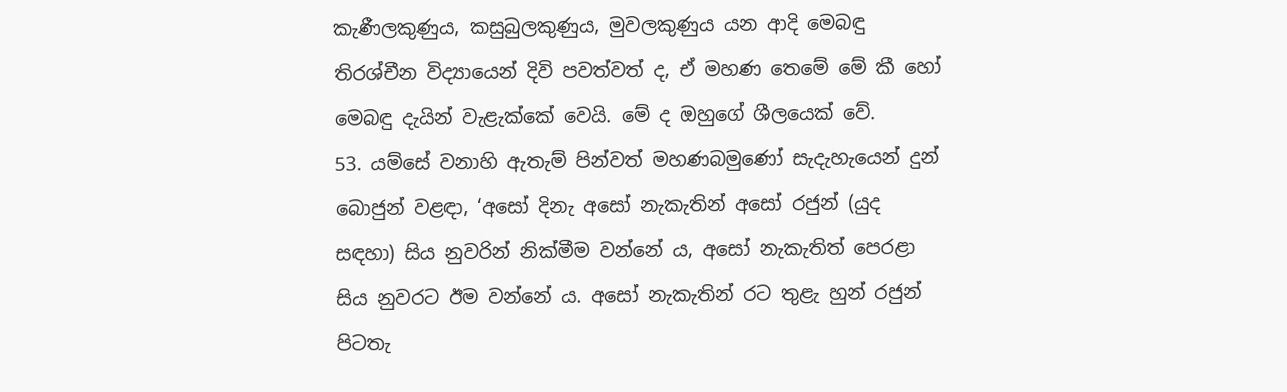කැණීලකුණුය, කසුබුලකුණුය, මුවලකුණුය යන ආදි මෙබඳු තිරශ්චීන විද්‍යායෙන් දිවි පවත්වත් ද, ඒ මහණ තෙමේ මේ කී හෝ මෙබඳු දැයින් වැළැක්කේ වෙයි. මේ ද ඔහුගේ ශීලයෙක් වේ.
53. යම්සේ වනාහි ඇතැම් පින්වත් මහණබමුණෝ සැදැහැයෙන් දුන් බොජුන් වළඳා, ‘අසෝ දිනැ අසෝ නැකැතින් අසෝ රජුන් (යුද සඳහා) සිය නුවරින් නික්මීම වන්නේ ය, අසෝ නැකැතිත් පෙරළා සිය නුවරට ඊම වන්නේ ය. අසෝ නැකැතින් රට තුළැ හුන් රජුන් පිටතැ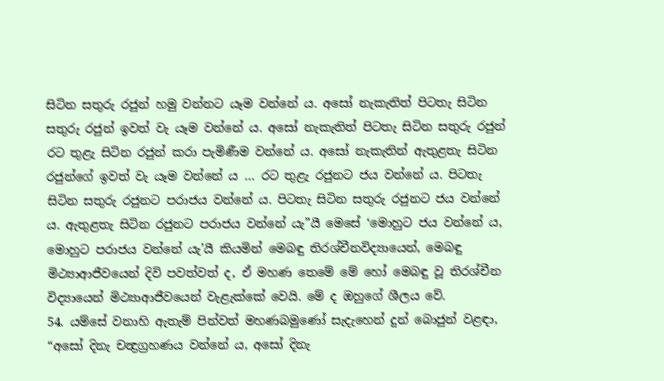සිටින සතුරු රජුන් හමු වන්නට යෑම වන්නේ ය. අසෝ නැකැතිත් පිටතැ සිටින සතුරු රජුන් ඉවත් වැ යෑම වන්නේ ය. අසෝ නැකැතිත් පිටතැ සිටින සතුරු රජුන් රට තුළැ සිටින රජුන් කරා පැමිණීම වන්නේ ය. අසෝ නැකැතින් ඇතුළතැ සිටින රජුන්ගේ ඉවත් වැ යෑම වන්නේ ය … රට තුළැ රජුනට ජය වන්නේ ය. පිටතැ සිටින සතුරු රජුනට පරාජය වන්නේ ය. පිටතැ සිටින සතුරු රජුනට ජය වන්නේ ය. ඇතුළතැ සිටින රජුනට පරාජය වන්නේ යැ”යී මෙසේ ‘මොහුට ජය වන්නේ ය, මොහුට පරාජය වන්නේ යැ’යී කියමින් මෙබඳු තිරශ්චීනවිද්‍යායෙන්, මෙබඳු මිථ්‍යාආජීවයෙන් දිවි පවත්වත් ද, ඒ මහණ තෙමේ මේ හෝ මෙබඳු වූ තිරශ්චීන විද්‍යායෙන් මිථ්‍යාආජීවයෙන් වැළැක්කේ වෙයි. මේ ද ඔහුගේ ශීලය වේ.
54. යම්සේ වනාහි ඇතැම් පින්වත් මහණබමුණෝ සැදැහෙන් දුන් බොජුන් වළඳා, “අසෝ දිනැ චන්‍ද්‍රග්‍රහණය වන්නේ ය, අසෝ දිනැ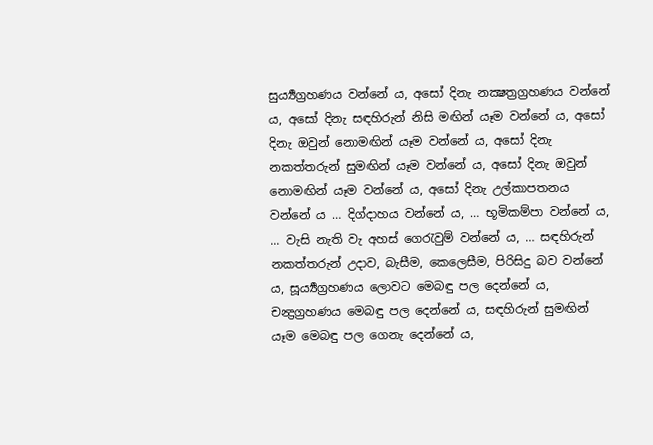සුර්‍ය්‍යග්‍රහණය වන්නේ ය, අසෝ දිනැ නක්‍ෂත්‍රග්‍රහණය වන්නේ ය, අසෝ දිනැ සඳහිරුන් නිසි මඟින් යෑම වන්නේ ය, අසෝ දිනැ ඔවුන් නොමඟින් යෑම වන්නේ ය, අසෝ දිනැ නකත්තරුන් සුමඟින් යෑම වන්නේ ය, අසෝ දිනැ ඔවුන් නොමඟින් යෑම වන්නේ ය, අසෝ දිනැ උල්කාපතනය වන්නේ ය … දිග්දාහය වන්නේ ය, … භූමිකම්පා වන්නේ ය, ... වැසි නැති වැ අහස් ගෙරැවුම් වන්නේ ය, … සඳහිරුන් නකත්තරුන් උදාව, බැසීම, කෙලෙසීම, පිරිසිදු බව වන්නේ ය, සූර්‍ය්‍යග්‍රහණය ලොවට මෙබඳු පල දෙන්නේ ය, චන්‍ද්‍රග්‍රහණය මෙබඳු පල දෙන්නේ ය, සඳහිරුන් සුමඟින් යෑම මෙබඳු පල ගෙනැ දෙන්නේ ය,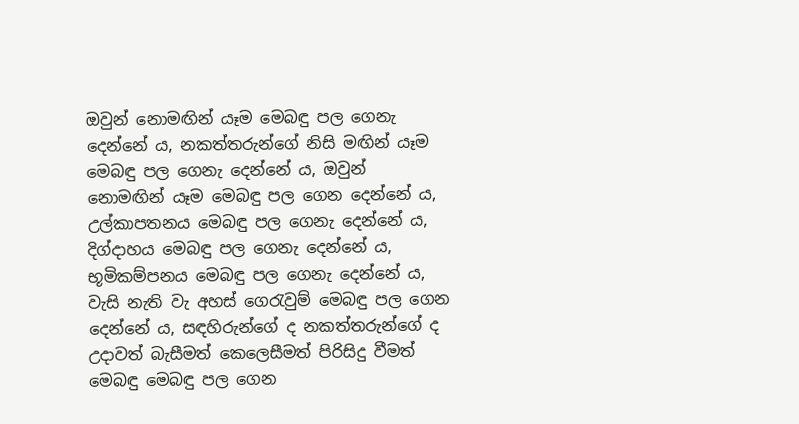ඔවුන් නොමඟින් යෑම මෙබඳු පල ගෙනැ දෙන්නේ ය, නකත්තරුන්ගේ නිසි මඟින් යෑම මෙබඳු පල ගෙනැ දෙන්නේ ය, ඔවුන් නොමඟින් යෑම මෙබඳු පල ගෙන දෙන්නේ ය, උල්කාපතනය මෙබඳු පල ගෙනැ දෙන්නේ ය, දිග්දාහය මෙබඳු පල ගෙනැ දෙන්නේ ය, භූමිකම්පනය මෙබඳු පල ගෙනැ දෙන්නේ ය, වැසි නැති වැ අහස් ගෙරැවුම් මෙබඳු පල ගෙන දෙන්නේ ය, සඳහිරුන්ගේ ද නකත්තරුන්ගේ ද උදාවත් බැසීමත් කෙලෙසීමත් පිරිසිදු වීමත් මෙබඳු මෙබඳු පල ගෙන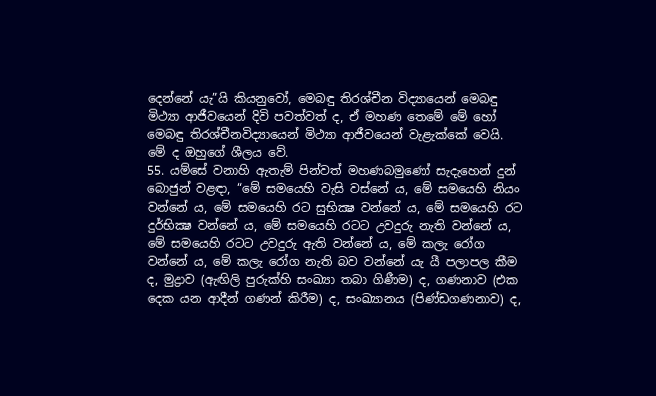දෙන්නේ යැ”යි කියනුවෝ, මෙබඳු තිරශ්චීන විද්‍යායෙන් මෙබඳු මිථ්‍යා ආජීවයෙන් දිවි පවත්වත් ද, ඒ මහණ තෙමේ මේ හෝ මෙබඳු තිරශ්චීනවිද්‍යායෙන් මිථ්‍යා ආජීවයෙන් වැළැක්කේ වෙයි. මේ ද ඔහුගේ ශීලය වේ.
55. යම්සේ වනාහි ඇතැම් පින්වත් මහණබමුණෝ සැදැහෙන් දුන් බොජුන් වළඳා, “මේ සමයෙහි වැසි වස්නේ ය, මේ සමයෙහි නියං වන්නේ ය, මේ සමයෙහි රට සුභික්‍ෂ වන්නේ ය, මේ සමයෙහි රට දුර්භික්‍ෂ වන්නේ ය, මේ සමයෙහි රටට උවදුරු නැති වන්නේ ය, මේ සමයෙහි රටට උවදුරු ඇති වන්නේ ය, මේ කලැ රෝග වන්නේ ය, මේ කලැ රෝග නැති බව වන්නේ යැ යී පලාපල කීම ද, මුද්‍රාව (ඇඟිලි පුරුක්හි සංඛ්‍යා තබා ගිණීම) ද, ගණනාව (එක දෙක යන ආදීන් ගණන් කිරීම) ද, සංඛ්‍යානය (පිණ්ඩගණනාව) ද,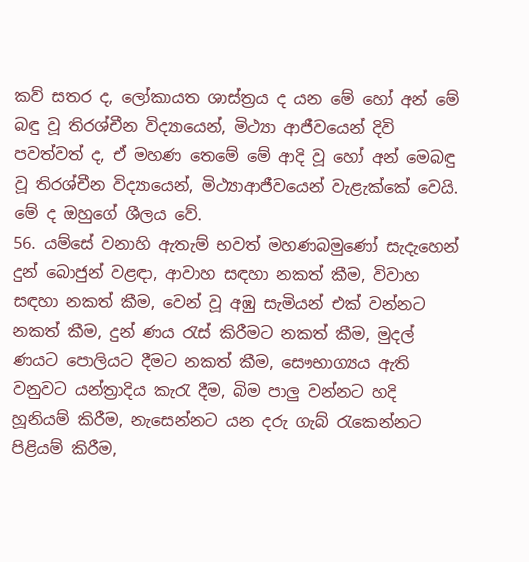කව් සතර ද, ලෝකායත ශාස්ත්‍රය ද යන මේ හෝ අන් මේ බඳු වූ තිරශ්චීන විද්‍යායෙන්, මිථ්‍යා ආජීවයෙන් දිවි පවත්වත් ද, ඒ මහණ තෙමේ මේ ආදි වූ හෝ අන් මෙබඳු වූ තිරශ්චීන විද්‍යායෙන්, මිථ්‍යාආජීවයෙන් වැළැක්කේ වෙයි. මේ ද ඔහුගේ ශීලය වේ.
56. යම්සේ වනාහි ඇතැම් භවත් මහණබමුණෝ සැදැහෙන් දුන් බොජුන් වළඳා, ආවාහ සඳහා නකත් කීම, විවාහ සඳහා නකත් කීම, වෙන් වූ අඹු සැමියන් එක් වන්නට නකත් කීම, දුන් ණය රැස් කිරීමට නකත් කීම, මුදල් ණයට පොලියට දීමට නකත් කීම, සෞභාග්‍යය ඇති වනුවට යන්ත්‍රාදිය කැරැ දීම, බිම පාලු වන්නට හදි හූනියම් කිරීම, නැසෙන්නට යන දරු ගැබ් රැකෙන්නට පිළියම් කිරීම,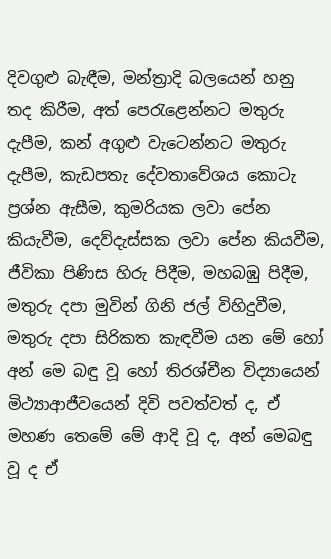දිවගුළු බැඳීම, මන්ත්‍රාදි බලයෙන් හනු තද කිරීම, අත් පෙරැළෙන්නට මතුරු දැපීම, කන් අගුළු වැටෙන්නට මතුරු දැපීම, කැඩපතැ දේවතාවේශය කොටැ ප්‍රශ්න ඇසීම, කුමරියක ලවා පේන කියැවීම, දෙව්දැස්සක ලවා පේන කියවීම, ජීවිකා පිණිස හිරු පිදීම, මහබඹු පිදීම, මතුරු දපා මුවින් ගිනි ජල් විහිදුවීම, මතුරු දපා සිරිකත කැඳවීම යන මේ හෝ අන් මෙ බඳු වූ හෝ තිරශ්චීන විද්‍යායෙන් මිථ්‍යාආජීවයෙන් දිවි පවත්වත් ද, ඒ මහණ තෙමේ මේ ආදි වූ ද, අන් මෙබඳු වූ ද ඒ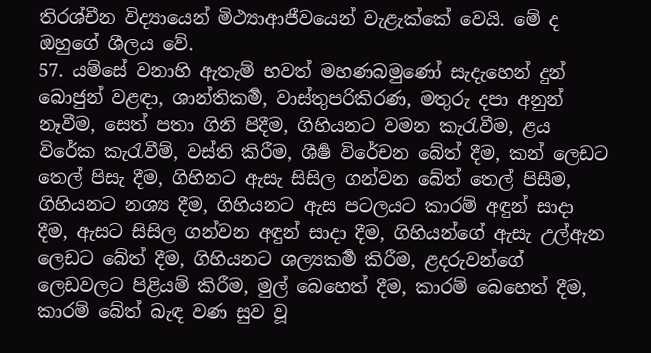තිරශ්චීන විද්‍යායෙන් මිථ්‍යාආජීවයෙන් වැළැක්කේ වෙයි. මේ ද ඔහුගේ ශීලය වේ.
57. යම්සේ වනාහි ඇතැම් භවත් මහණබමුණෝ සැදැහෙන් දුන් බොජුන් වළඳා, ශාන්තිකර්‍ම, වාස්තුපරිකිරණ, මතුරු දපා අනුන් නෑවීම, සෙත් පතා ගිනි පිදීම, ගිහියනට වමන කැරැවීම, ළය විරේක කැරැවීම්, වස්ති කිරීම, ශීර්‍ෂ විරේචන බේත් දීම, කන් ලෙඩට තෙල් පිසැ දීම, ගිහිනට ඇසැ සිසිල ගන්වන බේත් තෙල් පිසීම, ගිහියනට නශ්‍ය දීම, ගිහියනට ඇස පටලයට කාරම් අඳුන් සාදා දීම, ඇසට සිසිල ගන්වන අඳුන් සාදා දීම, ගිහියන්ගේ ඇසැ උල්ඇන ලෙඩට බේත් දීම, ගිහියනට ශල්‍යකර්‍ම කිරීම, ළදරුවන්ගේ ලෙඩවලට පිළියම් කිරීම, මුල් බෙහෙත් දීම, කාරම් බෙහෙත් දීම, කාරම් බේත් බැඳ වණ සුව වූ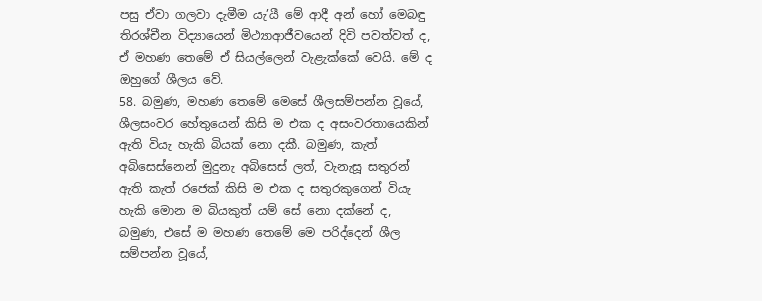පසු ඒවා ගලවා දැමීම යැ’යී මේ ආදී අන් හෝ මෙබඳු තිරශ්චීන විද්‍යායෙන් මිථ්‍යාආජීවයෙන් දිවි පවත්වත් ද, ඒ මහණ තෙමේ ඒ සියල්ලෙන් වැළැක්කේ වෙයි. මේ ද ඔහුගේ ශීලය වේ.
58. බමුණ, මහණ තෙමේ මෙසේ ශීලසම්පන්න වූයේ, ශීලසංවර හේතුයෙන් කිසි ම එක ද අසංවරතායෙකින් ඇති වියැ හැකි බියක් නො දකී. බමුණ, කැත් අබිසෙස්නෙන් මුදුනැ අබිසෙස් ලත්, වැනැසූ සතුරන් ඇති කැත් රජෙක් කිසි ම එක ද සතුරකුගෙන් වියැ හැකි මොන ම බියකුත් යම් සේ නො දක්නේ ද, බමුණ, එසේ ම මහණ තෙමේ මෙ පරිද්දෙන් ශීල සම්පන්න වූයේ,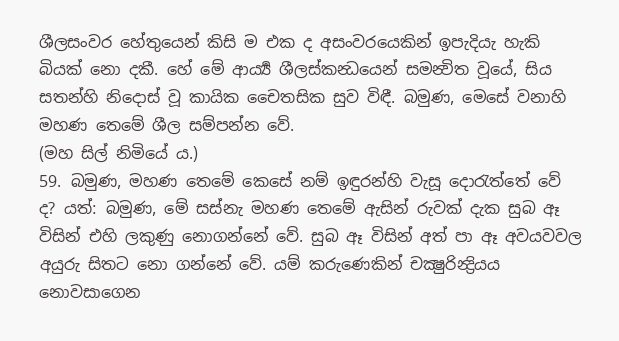ශීලසංවර හේතුයෙන් කිසි ම එක ද අසංවරයෙකින් ඉපැදියැ හැකි බියක් නො දකී. හේ මේ ආර්‍ය්‍ය ශීලස්කන්‍ධයෙන් සමන්‍විත වූයේ, සිය සතන්හි නිදොස් වූ කායික චෛතසික සුව විඳී. බමුණ, මෙසේ වනාහි මහණ තෙමේ ශීල සම්පන්න වේ.
(මහ සිල් නිමියේ ය.)
59. බමුණ, මහණ තෙමේ කෙසේ නම් ඉඳුරන්හි වැසූ දොරැත්තේ වේ ද? යත්: බමුණ, මේ සස්නැ මහණ තෙමේ ඇසින් රුවක් දැක සුබ ඈ විසින් එහි ලකුණු නොගන්නේ වේ. සුබ ඈ විසින් අත් පා ඈ අවයවවල අයුරු සිතට නො ගන්නේ වේ. යම් කරුණෙකින් චක්‍ෂුරින්‍ද්‍රියය නොවසාගෙන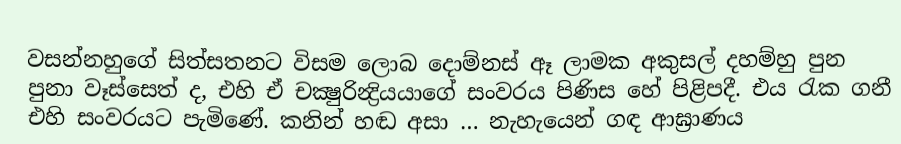වසන්නහුගේ සිත්සතනට විසම ලොබ දොම්නස් ඈ ලාමක අකුසල් දහම්හු පුන පුනා වෑස්සෙත් ද, එහි ඒ චක්‍ෂුරින්‍ද්‍රියයාගේ සංවරය පිණිස හේ පිළිපදී. එය රැක ගනී එහි සංවරයට පැමිණේ. කනින් හඬ අසා … නැහැයෙන් ගඳ ආඝ්‍රාණය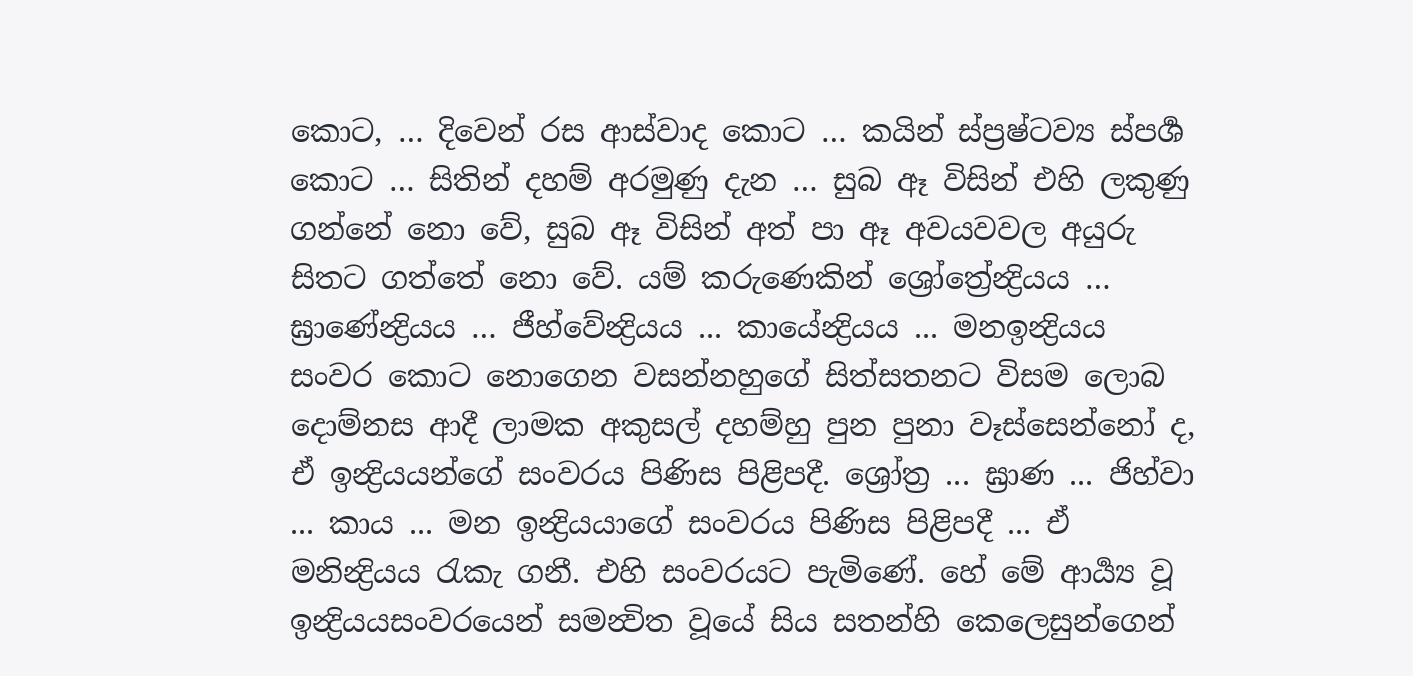කොට, … දිවෙන් රස ආස්වාද කොට … කයින් ස්ප්‍රෂ්ටව්‍ය ස්පර්‍ශ කොට … සිතින් දහම් අරමුණු දැන … සුබ ඈ විසින් එහි ලකුණු ගන්නේ නො වේ, සුබ ඈ විසින් අත් පා ඈ අවයවවල අයුරු සිතට ගත්තේ නො වේ. යම් කරුණෙකින් ශ්‍රෝත්‍රේන්‍ද්‍රියය … ඝ්‍රාණේන්‍ද්‍රියය … ජීහ්වේන්‍ද්‍රියය ... කායේන්‍ද්‍රියය ... මනඉන්‍ද්‍රියය සංවර කොට නොගෙන වසන්නහුගේ සිත්සතනට විසම ලොබ දොම්නස ආදී ලාමක අකුසල් දහම්හු පුන පුනා වෑස්සෙන්නෝ ද, ඒ ඉන්‍ද්‍රියයන්ගේ සංවරය පිණිස පිළිපදී. ශ්‍රෝත්‍ර ... ඝ්‍රාණ ... ජිහ්වා ... කාය ... මන ඉන්‍ද්‍රියයාගේ සංවරය පිණිස පිළිපදී ... ඒ මනින්‍ද්‍රියය රැකැ ගනී. එහි සංවරයට පැමිණේ. හේ මේ ආර්‍ය්‍ය වූ ඉන්‍ද්‍රියයසංවරයෙන් සමන්‍විත වූයේ සිය සතන්හි කෙලෙසුන්ගෙන්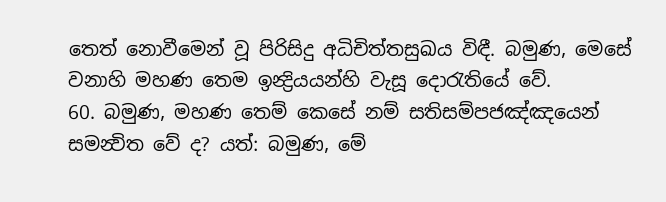තෙත් නොවීමෙන් වූ පිරිසිදු අධිචිත්තසුඛය විඳී. බමුණ, මෙසේ වනාහි මහණ තෙම ඉන්‍ද්‍රියයන්හි වැසූ දොරැතියේ වේ.
60. බමුණ, මහණ තෙම් කෙසේ නම් සතිසම්පජඤ්ඤයෙන් සමන්‍විත වේ ද? යත්: බමුණ, මේ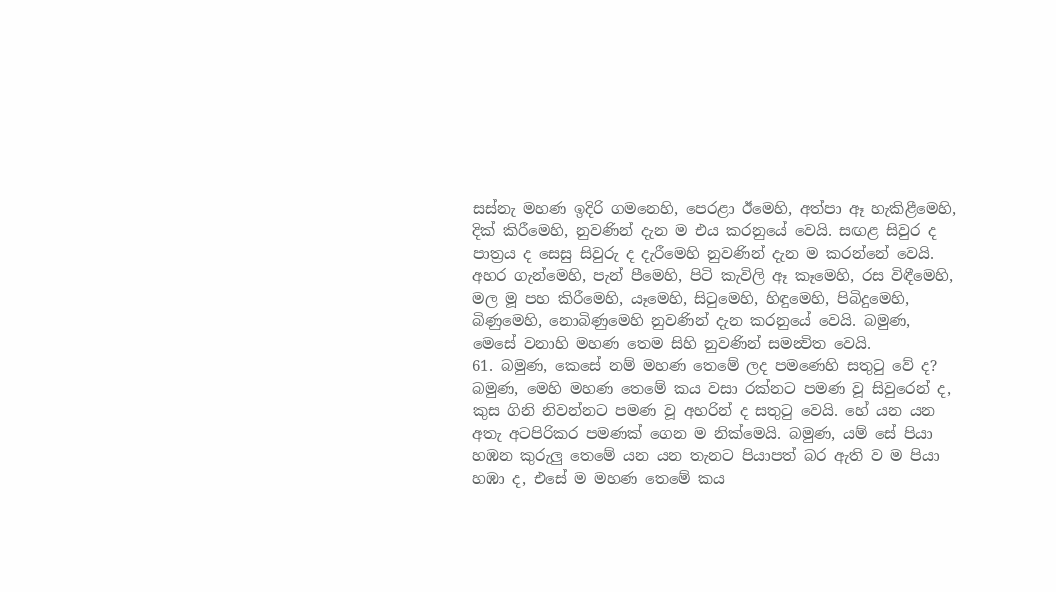සස්නැ මහණ ඉදිරි ගමනෙහි, පෙරළා ඊමෙහි, අත්පා ඈ හැකිළීමෙහි, දික් කිරීමෙහි, නුවණින් දැන ම එය කරනුයේ වෙයි. සඟළ සිවුර ද පාත්‍රය ද සෙසු සිවුරු ද දැරීමෙහි නුවණින් දැන ම කරන්නේ වෙයි. අහර ගැන්මෙහි, පැන් පීමෙහි, පිටි කැවිලි ඈ කෑමෙහි, රස විඳීමෙහි, මල මූ පහ කිරීමෙහි, යෑමෙහි, සිටුමෙහි, හිඳුමෙහි, පිබිදුමෙහි, බිණුමෙහි, නොබිණුමෙහි නුවණින් දැන කරනුයේ වෙයි. බමුණ, මෙසේ වනාහි මහණ තෙම සිහි නුවණින් සමන්‍විත වෙයි.
61. බමුණ, කෙසේ නම් මහණ තෙමේ ලද පමණෙහි සතුටු වේ ද? බමුණ, මෙහි මහණ තෙමේ කය වසා රක්නට පමණ වූ සිවුරෙන් ද, කුස ගිනි නිවන්නට පමණ වූ අහරින් ද සතුටු වෙයි. හේ යන යන අතැ අටපිරිකර පමණක් ගෙන ම නික්මෙයි. බමුණ, යම් සේ පියා හඹන කුරුලු තෙමේ යන යන තැනට පියාපත් බර ඇති ව ම පියා හඹා ද, එසේ ම මහණ තෙමේ කය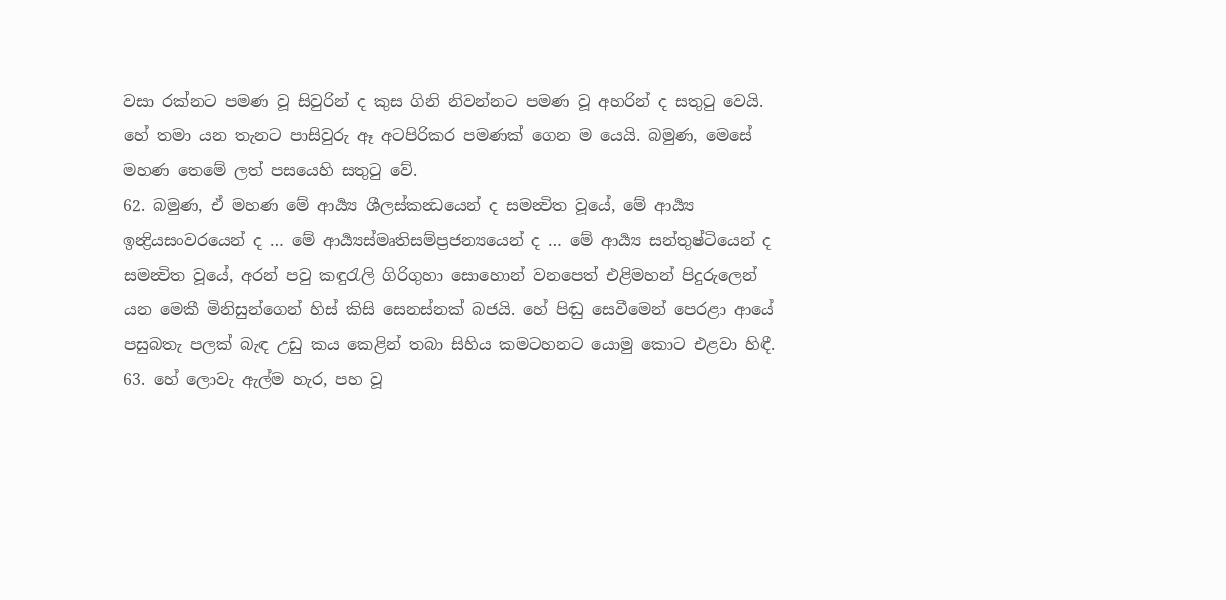වසා රක්නට පමණ වූ සිවුරින් ද කුස ගිනි නිවන්නට පමණ වූ අහරින් ද සතුටු වෙයි. හේ තමා යන තැනට පාසිවුරු ඈ අටපිරිකර පමණක් ගෙන ම යෙයි. බමුණ, මෙසේ මහණ තෙමේ ලත් පසයෙහි සතුටු වේ.
62. බමුණ, ඒ මහණ මේ ආර්‍ය්‍ය ශීලස්කන්‍ධයෙන් ද සමන්‍විත වූයේ, මේ ආර්‍ය්‍ය ඉන්‍ද්‍රියසංවරයෙන් ද … මේ ආර්‍ය්‍යස්මෘතිසම්ප්‍රජන්‍යයෙන් ද … මේ ආර්‍ය්‍ය සන්තුෂ්ටියෙන් ද සමන්‍විත වූයේ, අරන් පවු කඳුරැලි ගිරිගුහා සොහොන් වනපෙත් එළිමහන් පිදුරුලෙන් යන මෙකී මිනිසුන්ගෙන් හිස් කිසි සෙනස්නක් බජයි. හේ පිඬු සෙවීමෙන් පෙරළා ආයේ පසුබතැ පලක් බැඳ උඩු කය කෙළින් තබා සිහිය කමටහනට යොමු කොට එළවා හිඳී.
63. හේ ලොවැ ඇල්ම හැර, පහ වූ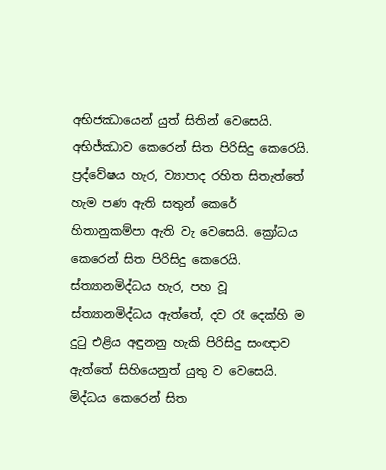අභිජඣායෙන් යුත් සිතින් වෙසෙයි. අභිජ්ඣාව කෙරෙන් සිත පිරිසිදු කෙරෙයි. ප්‍රද්වේෂය හැර, ව්‍යාපාද රහිත සිතැත්තේ හැම පණ ඇති සතුන් කෙරේ හිතානුකම්පා ඇති වැ වෙසෙයි. ක්‍රෝධය කෙරෙන් සිත පිරිසිදු කෙරෙයි. ස්ත්‍යානමිද්ධය හැර, පහ වූ ස්ත්‍යානමිද්ධය ඇත්තේ, දව රෑ දෙක්හි ම දුටු එළිය අඳුනනු හැකි පිරිසිදු සංඥාව ඇත්තේ සිහියෙනුත් යුතු ව වෙසෙයි. මිද්ධය කෙරෙන් සිත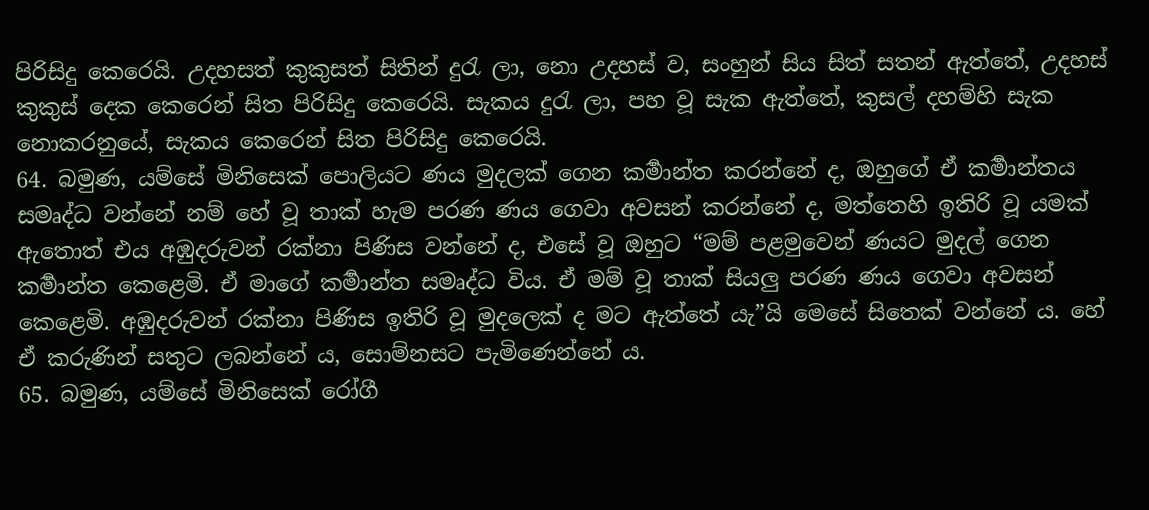පිරිසිදු කෙරෙයි. උදහසත් කුකුසත් සිතින් දුරැ ලා, නො උදහස් ව, සංහුන් සිය සිත් සතන් ඇත්තේ, උදහස් කුකුස් දෙක කෙරෙන් සිත පිරිසිදු කෙරෙයි. සැකය දුරැ ලා, පහ වූ සැක ඇත්තේ, කුසල් දහම්හි සැක නොකරනුයේ, සැකය කෙරෙන් සිත පිරිසිදු කෙරෙයි.
64. බමුණ, යම්සේ මිනිසෙක් පොලියට ණය මුදලක් ගෙන කර්‍මාන්ත කරන්නේ ද, ඔහුගේ ඒ කර්‍මාන්තය සමෘද්ධ වන්නේ නම් හේ වූ තාක් හැම පරණ ණය ගෙවා අවසන් කරන්නේ ද, මත්තෙහි ඉතිරි වූ යමක් ඇතොත් එය අඹුදරුවන් රක්නා පිණිස වන්නේ ද, එසේ වූ ඔහුට “මම් පළමුවෙන් ණයට මුදල් ගෙන කර්‍මාන්ත කෙළෙමි. ඒ මාගේ කර්‍මාන්ත සමෘද්ධ විය. ඒ මම් වූ තාක් සියලු පරණ ණය ගෙවා අවසන් කෙළෙමි. අඹුදරුවන් රක්නා පිණිස ඉතිරි වූ මුදලෙක් ද මට ඇත්තේ යැ”යි මෙසේ සිතෙක් වන්නේ ය. හේ ඒ කරුණින් සතුට ලබන්නේ ය, සොම්නසට පැමිණෙන්නේ ය.
65. බමුණ, යම්සේ මිනිසෙක් රෝගී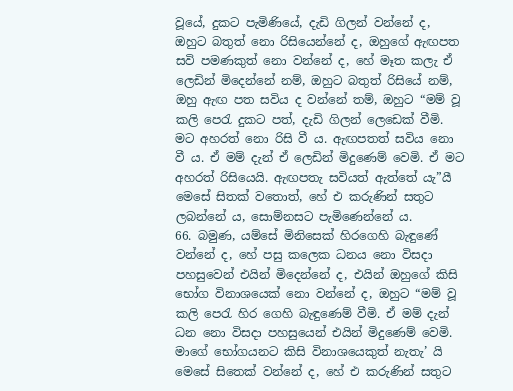වූයේ, දුකට පැමිණියේ, දැඩි ගිලන් වන්නේ ද, ඔහුට බතුත් නො රිසියෙන්නේ ද, ඔහුගේ ඇඟපත සවි පමණකුත් නො වන්නේ ද, හේ මෑත කලැ ඒ ලෙඩින් මිදෙන්නේ නම්, ඔහුට බතුත් රිසියේ නම්, ඔහු ඇඟ පත සවිය ද වන්නේ තම්, ඔහුට “මම් වූ කලි පෙරැ දුකට පත්, දැඩි ගිලන් ලෙඩෙක් වීමි. මට අහරත් නො රිසි වී ය. ඇඟපතත් සවිය නො වී ය. ඒ මම් දැන් ඒ ලෙඩින් මිදුණෙම් වෙමි. ඒ මට අහරත් රිසියෙයි. ඇඟපතැ සවියත් ඇත්තේ යැ”යී මෙසේ සිතක් වතොත්, හේ එ කරුණින් සතුට ලබන්නේ ය, සොම්නසට පැමිණෙන්නේ ය.
66. බමුණ, යම්සේ මිනිසෙක් හිරගෙහි බැඳුණේ වන්නේ ද, හේ පසු කලෙක ධනය නො විසදා පහසුවෙන් එයින් මිදෙන්නේ ද, එයින් ඔහුගේ කිසි භෝග විනාශයෙක් නො වන්නේ ද, ඔහුට “මම් වූ කලි පෙරැ හිර ගෙහි බැඳුණෙම් වීමි. ඒ මම් දැන් ධන නො විසදා පහසුයෙන් එයින් මිදුණෙම් වෙමි. මාගේ භෝගයනට කිසි විනාශයෙකුත් නැතැ’ යි මෙසේ සිතෙක් වන්නේ ද, හේ එ කරුණින් සතුට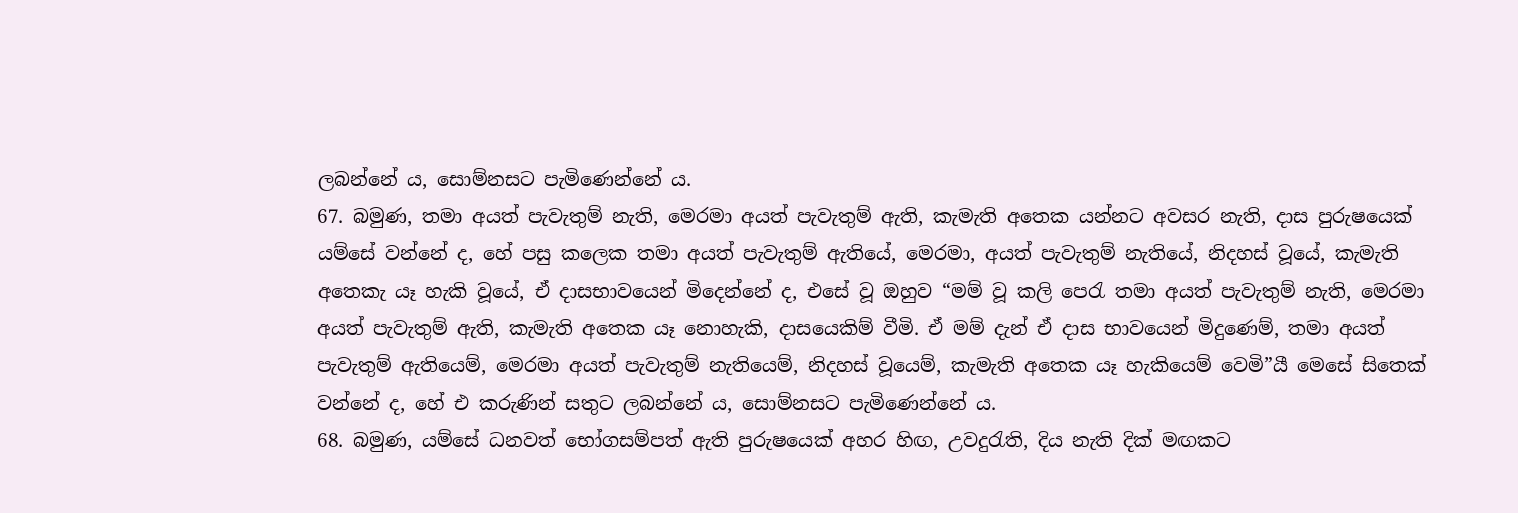ලබන්නේ ය, සොම්නසට පැමිණෙන්නේ ය.
67. බමුණ, තමා අයත් පැවැතුම් නැති, මෙරමා අයත් පැවැතුම් ඇති, කැමැති අතෙක යන්නට අවසර නැති, දාස පුරුෂයෙක් යම්සේ වන්නේ ද, හේ පසු කලෙක තමා අයත් පැවැතුම් ඇතියේ, මෙරමා, අයත් පැවැතුම් නැතියේ, නිදහස් වූයේ, කැමැති අතෙකැ යෑ හැකි වූයේ, ඒ දාසභාවයෙන් මිදෙන්නේ ද, එසේ වූ ඔහුව “මම් වූ කලි පෙරැ තමා අයත් පැවැතුම් නැති, මෙරමා අයත් පැවැතුම් ඇති, කැමැති අතෙක යෑ නොහැකි, දාසයෙකිම් වීමි. ඒ මම් දැන් ඒ දාස භාවයෙන් මිදුණෙම්, තමා අයත් පැවැතුම් ඇතියෙම්, මෙරමා අයත් පැවැතුම් නැතියෙම්, නිදහස් වූයෙම්, කැමැති අතෙක යෑ හැකියෙම් වෙමි”යී මෙසේ සිතෙක් වන්නේ ද, හේ එ කරුණින් සතුට ලබන්නේ ය, සොම්නසට පැමිණෙන්නේ ය.
68. බමුණ, යම්සේ ධනවත් භෝගසම්පත් ඇති පුරුෂයෙක් අහර හිඟ, උවදුරැති, දිය නැති දික් මඟකට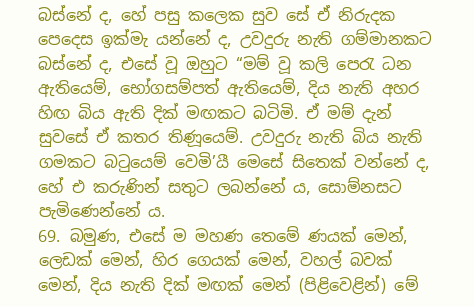බස්නේ ද, හේ පසු කලෙක සුව සේ ඒ නිරුදක පෙදෙස ඉක්මැ යන්නේ ද, උවදුරු නැති ගම්මානකට බස්නේ ද, එසේ වූ ඔහුට “මම් වූ කලි පෙරැ ධන ඇතියෙම්, භෝගසම්පත් ඇතියෙම්, දිය නැති අහර හිඟ බිය ඇති දික් මඟකට බටිමි. ඒ මම් දැන් සුවසේ ඒ කතර තිණූයෙම්. උවදුරු නැති බිය නැති ගමකට බටුයෙම් වෙමි’යී මෙසේ සිතෙක් වන්නේ ද, හේ එ කරුණින් සතුට ලබන්නේ ය, සොම්නසට පැමිණෙන්නේ ය.
69. බමුණ, එසේ ම මහණ තෙමේ ණයක් මෙන්, ලෙඩක් මෙන්, හිර ගෙයක් මෙන්, වහල් බවක් මෙන්, දිය නැති දික් මඟක් මෙන් (පිළිවෙළින්) මේ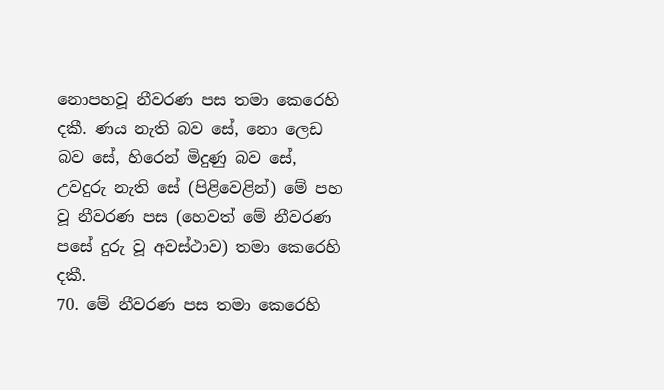නොපහවූ නීවරණ පස තමා කෙරෙහි දකී. ණය නැති බව සේ, නො ලෙඩ බව සේ, හිරෙන් මිදුණු බව සේ, උවදුරු නැති සේ (පිළිවෙළින්) මේ පහ වූ නීවරණ පස (හෙවත් මේ නීවරණ පසේ දුරු වූ අවස්ථාව) තමා කෙරෙහි දකී.
70. මේ නීවරණ පස තමා කෙරෙහි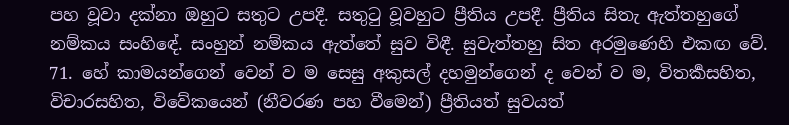පහ වූවා දක්නා ඔහුට සතුට උපදී. සතුටු වූවහුට ප්‍රීතිය උපදී. ප්‍රීතිය සිතැ ඇත්තහුගේ නම්කය සංහිඳේ. සංහුන් නම්කය ඇත්තේ සුව විඳී. සුවැත්තහු සිත අරමුණෙහි එකඟ වේ.
71. හේ කාමයන්ගෙන් වෙන් ව ම සෙසු අකුසල් දහමුන්ගෙන් ද වෙන් ව ම, විතර්‍කසහිත, විචාරසහිත, විවේකයෙන් (නීවරණ පහ වීමෙන්) ප්‍රීතියත් සුවයත්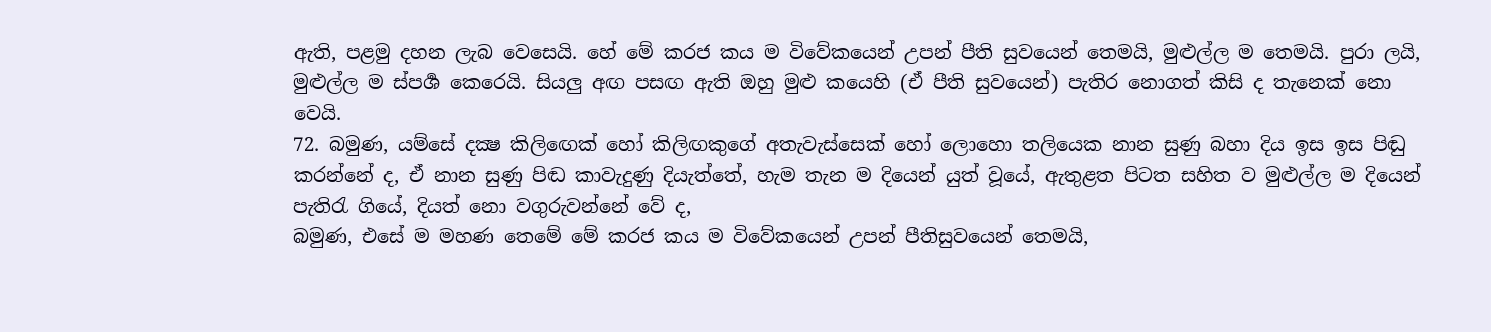ඇති, පළමු දහන ලැබ වෙසෙයි. හේ මේ කරජ කය ම විවේකයෙන් උපන් පීති සුවයෙන් තෙමයි, මුළුල්ල ම තෙමයි. පුරා ලයි, මුළුල්ල ම ස්පර්‍ශ කෙරෙයි. සියලු අඟ පසඟ ඇති ඔහු මුළු කයෙහි (ඒ පීති සුවයෙන්) පැතිර නොගත් කිසි ද තැනෙක් නො වෙයි.
72. බමුණ, යම්සේ දක්‍ෂ කිලිඟෙක් හෝ කිලිඟකුගේ අතැවැස්සෙක් හෝ ලොහො තලියෙක නාන සුණු බහා දිය ඉස ඉස පිඬු කරන්නේ ද, ඒ නාන සුණු පිඬ කාවැදුණු දියැත්තේ, හැම තැන ම දියෙන් යුත් වූයේ, ඇතුළත පිටත සහිත ව මුළුල්ල ම දියෙන් පැතිරැ ගියේ, දියත් නො වගුරුවන්නේ වේ ද,
බමුණ, එසේ ම මහණ තෙමේ මේ කරජ කය ම විවේකයෙන් උපන් පීතිසුවයෙන් තෙමයි,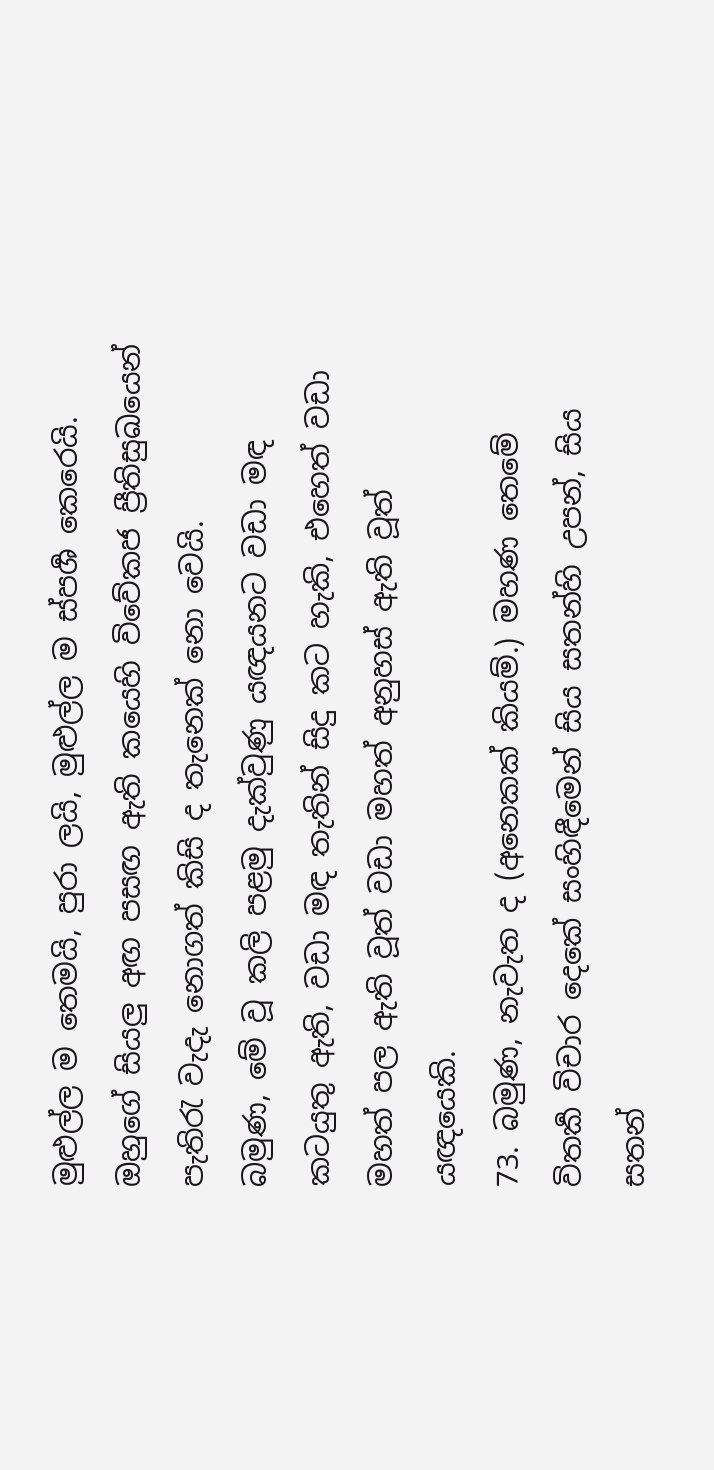මුළුල්ල ම තෙමයි, පුරා ලයි, මුළුල්ල ම ස්පර්‍ශ කෙරෙයි. ඔහුගේ සියලු අඟ පසඟ ඇති කයෙහි විවේකජ ප්‍රීතිසුඛයෙන් පැතිරැ වැදැ නොගත් කිසි ද තැනෙක් නො වෙයි.
බමුණ, මේ වූ කලි පළමු දැක්වුණු යඥයනට වඩා මඳ කටයුතු ඇති, වඩා මඳ තැතින් සිදු කට හැකි, එහෙත් වඩා මහත් පල ඇති වූත් වඩා මහත් අනුහස් ඇති වූත් යඥයෙකි.
73. බමුණ, නැවැත ද (අනෙකක් කියම්.) මහණ තෙමේ විතර්‍ක විචාර දෙකේ සංහිඳීමෙන් සිය සතන්හි උපන්, සිය සතන්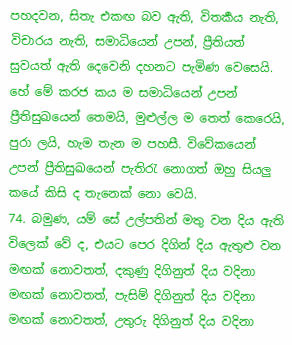පහදවන, සිතැ එකඟ බව ඇති, විතර්‍කය නැති, විචාරය නැති, සමාධියෙන් උපන්, ප්‍රීතියත් සුවයත් ඇති දෙවෙනි දහනට පැමිණ වෙසෙයි. හේ මේ කරජ කය ම සමාධියෙන් උපන් ප්‍රීතිසුඛයෙන් තෙමයි, මුළුල්ල ම තෙත් කෙරෙයි, පුරා ලයි, හැම තැන ම පහසී. විවේකයෙන් උපන් ප්‍රීතිසුඛයෙන් පැතිරැ නොගත් ඔහු සියලු කයේ කිසි ද තැනෙක් නො වෙයි.
74. බමුණ, යම් සේ උල්පතින් මතු වන දිය ඇති විලෙක් වේ ද, එයට පෙර දිගින් දිය ඇතුළු වන මඟක් නොවතත්, දකුණු දිගිනුත් දිය වදිනා මඟක් නොවතත්, පැසිම් දිගිනුත් දිය වදිනා මඟක් නොවතත්, උතුරු දිගිනුත් දිය වදිනා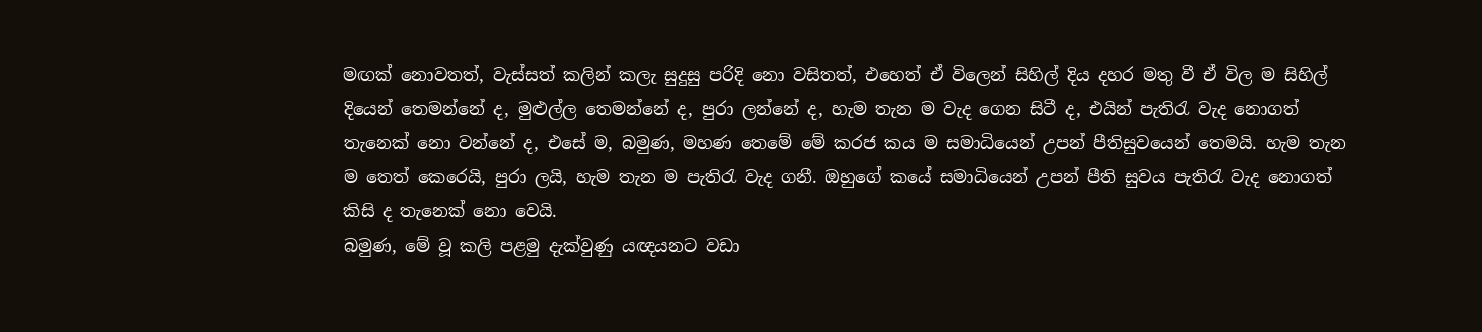මඟක් නොවතත්, වැස්සත් කලින් කලැ සුදුසු පරිදි නො වසිතත්, එහෙත් ඒ විලෙන් සිහිල් දිය දහර මතු වී ඒ විල ම සිහිල් දියෙන් තෙමන්නේ ද, මුළුල්ල තෙමන්නේ ද, පුරා ලන්නේ ද, හැම තැන ම වැද ගෙන සිටී ද, එයින් පැතිරැ වැද නොගත් තැනෙක් නො වන්නේ ද, එසේ ම, බමුණ, මහණ තෙමේ මේ කරජ කය ම සමාධියෙන් උපන් පීතිසුවයෙන් තෙමයි. හැම තැන ම තෙත් කෙරෙයි, පුරා ලයි, හැම තැන ම පැතිරැ වැද ගනී. ඔහුගේ කයේ සමාධියෙන් උපන් පීති සුවය පැතිරැ වැද නොගත් කිසි ද තැනෙක් නො වෙයි.
බමුණ, මේ වූ කලි පළමු දැක්වුණු යඥයනට වඩා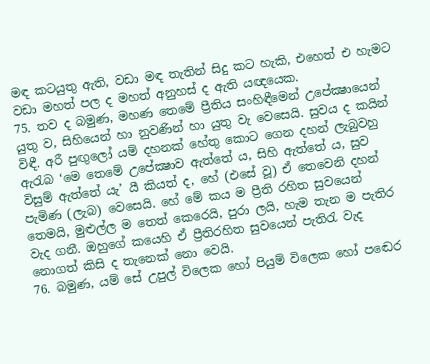මඳ කටයුතු ඇති, වඩා මඳ තැතින් සිදු කට හැකි, එහෙත් එ හැමට වඩා මහත් පල ද මහත් අනුහස් ද ඇති යඥයෙක.
75. තව ද බමුණ, මහණ තෙමේ ප්‍රීතිය සංහිඳීමෙන් උපේක්‍ෂායෙන් යුතු ව, සිහියෙන් හා නුවණින් හා යුතු වැ වෙසෙයි. සුවය ද කයින් විඳී. අරී පුඟුලෝ යම් දහනක් හේතු කොට ගෙන දහන් ලැබුවහු ඇරැබ ‘මෙ තෙමේ උපේක්‍ෂාව ඇත්තේ ය, සිහි ඇත්තේ ය, සුව විසුම් ඇත්තේ යැ’ යී කියත් ද, හේ (එසේ වූ) ඒ තෙවෙනි දහන් පැමිණ (ලැබ) වෙසෙයි. හේ මේ කය ම ප්‍රීති රහිත සුවයෙන් තෙමයි, මුළුල්ල ම තෙත් කෙරෙයි, පුරා ලයි, හැම තැන ම පැතිර වැද ගනී. ඔහුගේ කයෙහි ඒ ප්‍රීතිරහිත සුවයෙන් පැතිරැ වැද නොගත් කිසි ද තැනෙක් නො වෙයි.
76. බමුණ, යම් සේ උපුල් විලෙක හෝ පියුම් විලෙක හෝ පඬෙර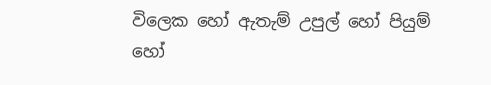විලෙක හෝ ඇතැම් උපුල් හෝ පියුම් හෝ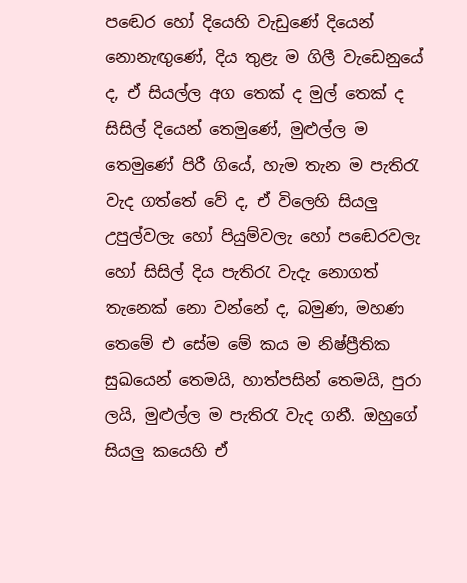පඬෙර හෝ දියෙහි වැඩුණේ දියෙන් නොනැඟුණේ, දිය තුළැ ම ගිලී වැඩෙනුයේ ද, ඒ සියල්ල අග තෙක් ද මුල් තෙක් ද සිසිල් දියෙන් තෙමුණේ, මුළුල්ල ම තෙමුණේ පිරී ගියේ, හැම තැන ම පැතිරැ වැද ගත්තේ වේ ද, ඒ විලෙහි සියලු උපුල්වලැ හෝ පියුම්වලැ හෝ පඬෙරවලැ හෝ සිසිල් දිය පැතිරැ වැදැ නොගත් තැනෙක් නො වන්නේ ද, බමුණ, මහණ තෙමේ එ සේම මේ කය ම නිෂ්ප්‍රීතික සුඛයෙන් තෙමයි, හාත්පසින් තෙමයි, පුරා ලයි, මුළුල්ල ම පැතිරැ වැද ගනී. ඔහුගේ සියලු කයෙහි ඒ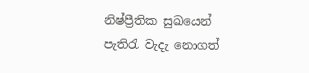නිෂ්ප්‍රීතික සුඛයෙන් පැතිරැ වැදැ නොගත්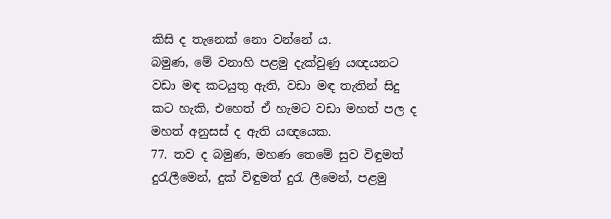කිසි ද තැනෙක් නො වන්නේ ය.
බමුණ, මේ වනාහි පළමු දැක්වුණු යඥයනට වඩා මඳ කටයුතු ඇති, වඩා මඳ තැතින් සිදු කට හැකි, එහෙත් ඒ හැමට වඩා මහත් පල ද මහත් අනුසස් ද ඇති යඥයෙක.
77. තව ද බමුණ, මහණ තෙමේ සුව විඳුමත් දුරැලීමෙන්, දුක් විඳුමත් දුරැ ලීමෙන්, පළමු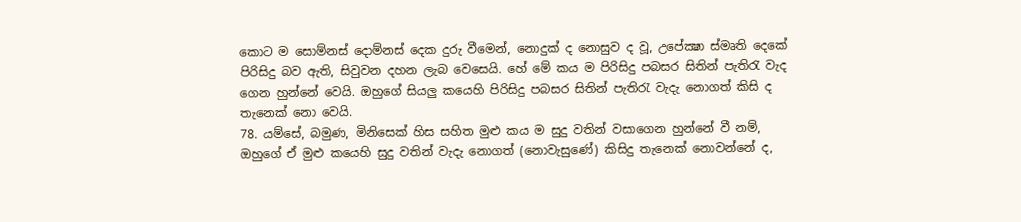කොට ම සොම්නස් දොම්නස් දෙක දුරු වීමෙන්, නොදුක් ද නොසුව ද වූ, උපේක්‍ෂා ස්මෘති දෙකේ පිරිසිදු බව ඇති, සිවුවන දහන ලැබ වෙසෙයි. හේ මේ කය ම පිරිසිදු පබසර සිතින් පැතිරැ වැද ගෙන හුන්නේ වෙයි. ඔහුගේ සියලු කයෙහි පිරිසිදු පබසර සිතින් පැතිරැ වැදැ නොගත් කිසි ද තැනෙක් නො වෙයි.
78. යම්සේ, බමුණ, මිනිසෙක් හිස සහිත මුළු කය ම සුදු වතින් වසාගෙන හුන්නේ වී නම්, ඔහුගේ ඒ මුළු කයෙහි සුදු වතින් වැදැ නොගත් (නොවැසුණේ) කිසිදු තැනෙක් නොවන්නේ ද,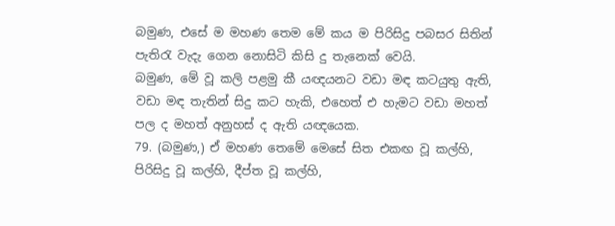බමුණ, එසේ ම මහණ තෙම මේ කය ම පිරිසිදු පබසර සිතින් පැතිරැ වැදැ ගෙන නොසිටි කිසි දු තැනෙක් වෙයි.
බමුණ, මේ වූ කලි පළමු කී යඥයනට වඩා මඳ කටයුතු ඇති, වඩා මඳ තැතින් සිදු කට හැකි, එහෙත් එ හැමට වඩා මහත් පල ද මහත් අනුහස් ද ඇති යඥයෙක.
79. (බමුණ,) ඒ මහණ තෙමේ මෙසේ සිත එකඟ වූ කල්හි, පිරිසිදු වූ කල්හි, දීප්ත වූ කල්හි,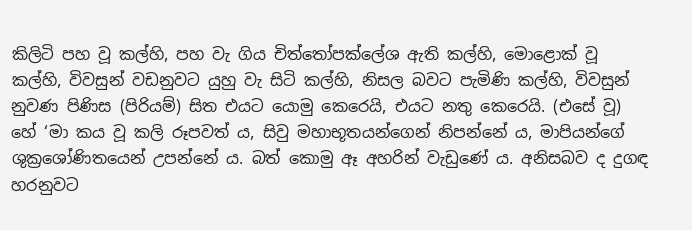කිලිටි පහ වූ කල්හි, පහ වැ ගිය චිත්තෝපක්ලේශ ඇති කල්හි, මොළොක් වූ කල්හි, විවසුන් වඩනුවට යුහු වැ සිටි කල්හි, නිසල බවට පැමිණි කල්හි, විවසුන් නුවණ පිණිස (පිරියම්) සිත එයට යොමු කෙරෙයි, එයට නතු කෙරෙයි. (එසේ වූ) හේ ‘මා කය වූ කලි රූපවත් ය, සිවු මහාභූතයන්ගෙන් නිපන්නේ ය, මාපියන්ගේ ශුක්‍රශෝණිතයෙන් උපන්නේ ය. බත් කොමු ඈ අහරින් වැඩුණේ ය. අනිසබව ද දුගඳ හරනුවට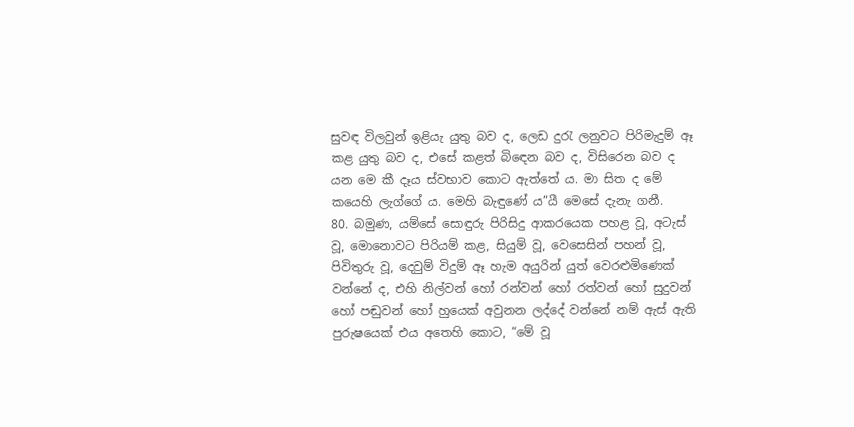සුවඳ විලවුන් ඉළියැ යුතු බව ද, ලෙඩ දුරැ ලනුවට පිරිමැදුම් ඈ කළ යුතු බව ද, එසේ කළත් බිඳෙන බව ද, විසිරෙන බව ද යන මෙ කී දෑය ස්වභාව කොට ඇත්තේ ය. මා සිත ද මේ කයෙහි ලැග්ගේ ය. මෙහි බැඳුණේ ය”යී මෙසේ දැනැ ගනී.
80. බමුණ, යම්සේ සොඳුරු පිරිසිදු ආකරයෙක පහළ වූ, අටැස් වූ, මොනොවට පිරියම් කළ, සියුම් වූ, වෙසෙසින් පහන් වූ, පිවිතුරු වූ, දෙවුම් විදුම් ඈ හැම අයුරින් යුත් වෙරළුමිණෙක් වන්නේ ද, එහි නිල්වන් හෝ රන්වන් හෝ රත්වන් හෝ සුදුවන් හෝ පඬුවන් හෝ හුයෙක් අවුනන ලද්දේ වන්නේ නම් ඇස් ඇති පුරුෂයෙක් එය අතෙහි කොට, “මේ වූ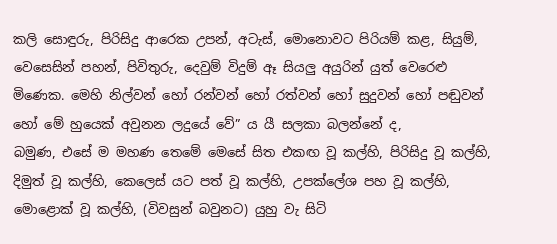කලි සොඳුරු, පිරිසිදු ආරෙක උපන්, අටැස්, මොනොවට පිරියම් කළ, සියුම්, වෙසෙසින් පහන්, පිවිතුරු, දෙවුම් විදුම් ඈ සියලු අයුරින් යුත් වෙරෙළු මිණෙක. මෙහි නිල්වන් හෝ රන්වන් හෝ රත්වන් හෝ සුදුවන් හෝ පඬුවන් හෝ මේ හුයෙක් අවුනන ලදුයේ වේ” ය යී සලකා බලන්නේ ද,
බමුණ, එසේ ම මහණ තෙමේ මෙසේ සිත එකඟ වූ කල්හි, පිරිසිදු වූ කල්හි, දිමුත් වූ කල්හි, කෙලෙස් යට පත් වූ කල්හි, උපක්ලේශ පහ වූ කල්හි, මොළොක් වූ කල්හි, (විවසුන් බවුනට) යුහු වැ සිටි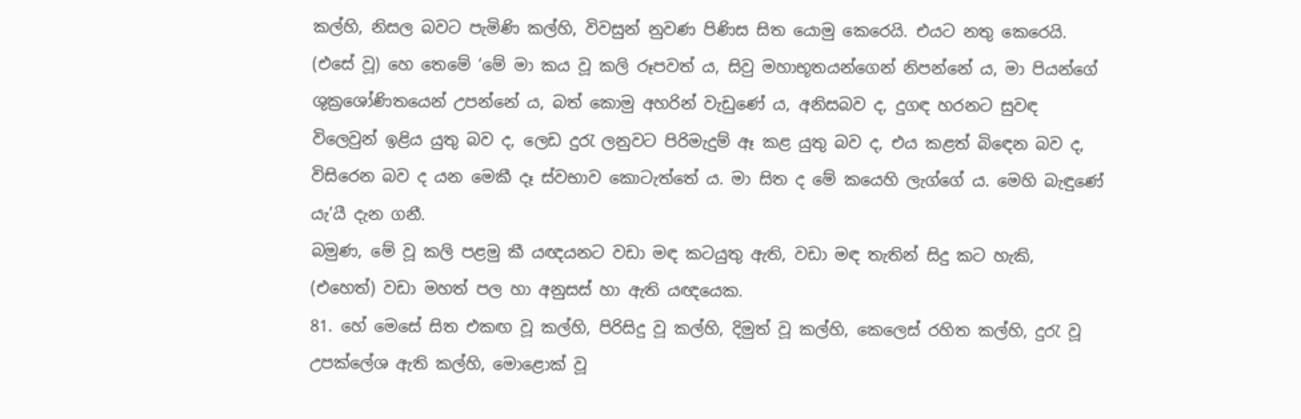කල්හි, නිසල බවට පැමිණි කල්හි, විවසුන් නුවණ පිණිස සිත යොමු කෙරෙයි. එයට නතු කෙරෙයි. (එසේ වූ) හෙ තෙමේ ‘මේ මා කය වූ කලි රූපවත් ය, සිවු මහාභූතයන්ගෙන් නිපන්නේ ය, මා පියන්ගේ ශුක්‍රශෝණිතයෙන් උපන්නේ ය, බත් කොමු අහරින් වැඩුණේ ය, අනිසබව ද, දුගඳ හරනට සුවඳ විලෙවුන් ඉළිය යුතු බව ද, ලෙඩ දුරැ ලනුවට පිරිමැදුම් ඈ කළ යුතු බව ද, එය කළත් බිඳෙන බව ද, විසිරෙන බව ද යන මෙකී දෑ ස්වභාව කොටැත්තේ ය. මා සිත ද මේ කයෙහි ලැග්ගේ ය. මෙහි බැඳුණේ යැ’යී දැන ගනී.
බමුණ, මේ වූ කලි පළමු කී යඥයනට වඩා මඳ කටයුතු ඇති, වඩා මඳ තැතින් සිදු කට හැකි, (එහෙත්) වඩා මහත් පල හා අනුසස් හා ඇති යඥයෙක.
81. හේ මෙසේ සිත එකඟ වූ කල්හි, පිරිසිදු වූ කල්හි, දිමුත් වූ කල්හි, කෙලෙස් රහිත කල්හි, දුරැ වූ උපක්ලේශ ඇති කල්හි, මොළොක් වූ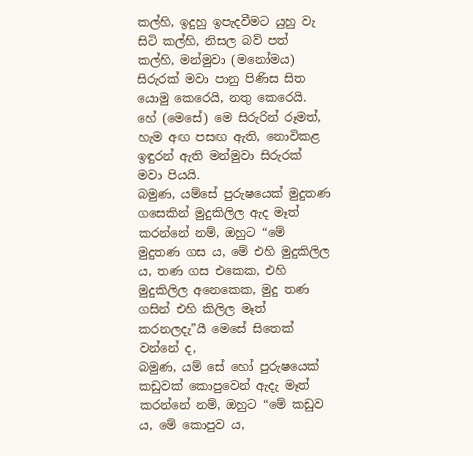කල්හි, ඉදුහු ඉපැදවීමට යුහු වැ සිටි කල්හි, නිසල බව් පත් කල්හි, මන්මුවා (මනෝමය) සිරුරක් මවා පානු පිණිස සිත යොමු කෙරෙයි, නතු කෙරෙයි. හේ (මෙසේ) මෙ සිරුරින් රූමත්, හැම අඟ පසඟ ඇති, නොවිකළ ඉඳුරන් ඇති මන්මුවා සිරුරක් මවා පියයි.
බමුණ, යම්සේ පුරුෂයෙක් මුදුතණ ගසෙකින් මුදුකිලිල ඇද මෑත් කරන්නේ නම්, ඔහුට “මේ මුදුතණ ගස ය, මේ එහි මුදුකිලිල ය, තණ ගස එකෙක, එහි මුදුකිලිල අනෙකෙක, මුදු තණ ගසින් එහි කිලිල මෑත් කරනලදැ”යී මෙසේ සිතෙක් වන්නේ ද,
බමුණ, යම් සේ හෝ පුරුෂයෙක් කඩුවක් කොපුවෙන් ඇදැ මෑත් කරන්නේ නම්, ඔහුට “මේ කඩුව ය, මේ කොපුව ය,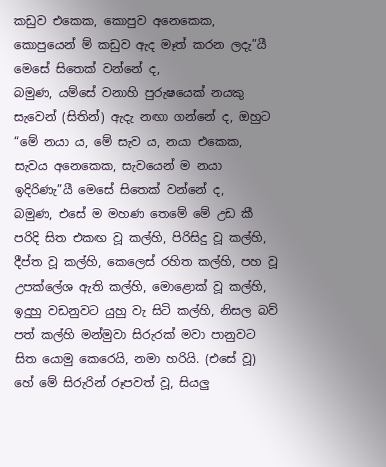කඩුව එකෙක, කොපුව අනෙකෙක, කොපුයෙන් ම් කඩුව ඇද මෑත් කරන ලදැ”යී මෙසේ සිතෙක් වන්නේ ද,
බමුණ, යම්සේ වනාහි පුරුෂයෙක් නයකු සැවෙන් (සිතින්) ඇදැ නඟා ගන්නේ ද, ඔහුට “මේ නයා ය, මේ සැව ය, නයා එකෙක, සැවය අනෙකෙක, සැවයෙන් ම නයා ඉදිරිණැ”යී මෙසේ සිතෙක් වන්නේ ද,
බමුණ, එසේ ම මහණ තෙමේ මේ උඩ කී පරිදි සිත එකඟ වූ කල්හි, පිරිසිදු වූ කල්හි, දීප්ත වූ කල්හි, කෙලෙස් රහිත කල්හි, පහ වූ උපක්ලේශ ඇති කල්හි, මොළොක් වූ කල්හි, ඉදුහු වඩනුවට යුහු වැ සිටි කල්හි, නිසල බව් පත් කල්හි මන්මුවා සිරුරක් මවා පානුවට සිත යොමු කෙරෙයි, නමා හරියි. (එසේ වූ) හේ මේ සිරුරින් රූපවත් වූ, සියලු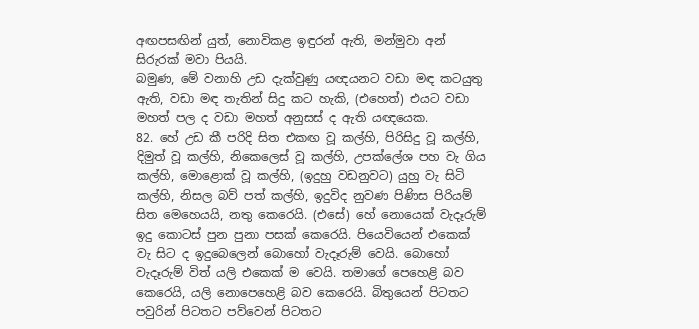අඟපසඟින් යුත්, නොවිකළ ඉඳුරන් ඇති, මන්මුවා අන් සිරුරක් මවා පියයි.
බමුණ, මේ වනාහි උඩ දැක්වුණු යඥයනට වඩා මඳ කටයුතු ඇති, වඩා මඳ තැතින් සිදු කට හැකි, (එහෙත්) එයට වඩා මහත් පල ද වඩා මහත් අනුසස් ද ඇති යඥයෙක.
82. හේ උඩ කී පරිදි සිත එකඟ වූ කල්හි, පිරිසිදු වූ කල්හි, දිමුත් වූ කල්හි, නිකෙලෙස් වූ කල්හි, උපක්ලේශ පහ වැ ගිය කල්හි, මොළොක් වූ කල්හි, (ඉදුහු වඩනුවට) යුහු වැ සිටි කල්හි, නිසල බව් පත් කල්හි, ඉදුවිද නුවණ පිණිස පිරියම් සිත මෙහෙයයි, නතු කෙරෙයි. (එසේ) හේ නොයෙක් වැදෑරුම් ඉදු කොටස් පුන පුනා පසක් කෙරෙයි. පියෙවියෙන් එකෙක් වැ සිට ද ඉදුබෙලෙන් බොහෝ වැදෑරුම් වෙයි. බොහෝ වැදෑරුම් විත් යලි එකෙක් ම වෙයි. තමාගේ පෙහෙළි බව කෙරෙයි, යලි නොපෙහෙළි බව කෙරෙයි. බිතුයෙන් පිටතට පවුරින් පිටතට පව්වෙන් පිටතට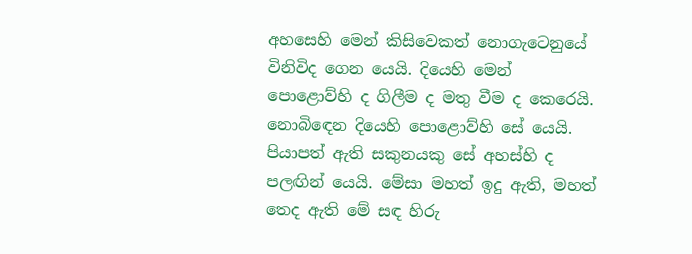අහසෙහි මෙන් කිසිවෙකත් නොගැටෙනුයේ විනිවිද ගෙන යෙයි. දියෙහි මෙන් පොළොව්හි ද ගිලීම ද මතු වීම ද කෙරෙයි. නොබිඳෙන දියෙහි පොළොව්හි සේ යෙයි. පියාපත් ඇති සකුනයකු සේ අහස්හි ද පලඟින් යෙයි. මේසා මහත් ඉදු ඇති, මහත් තෙද ඇති මේ සඳ හිරු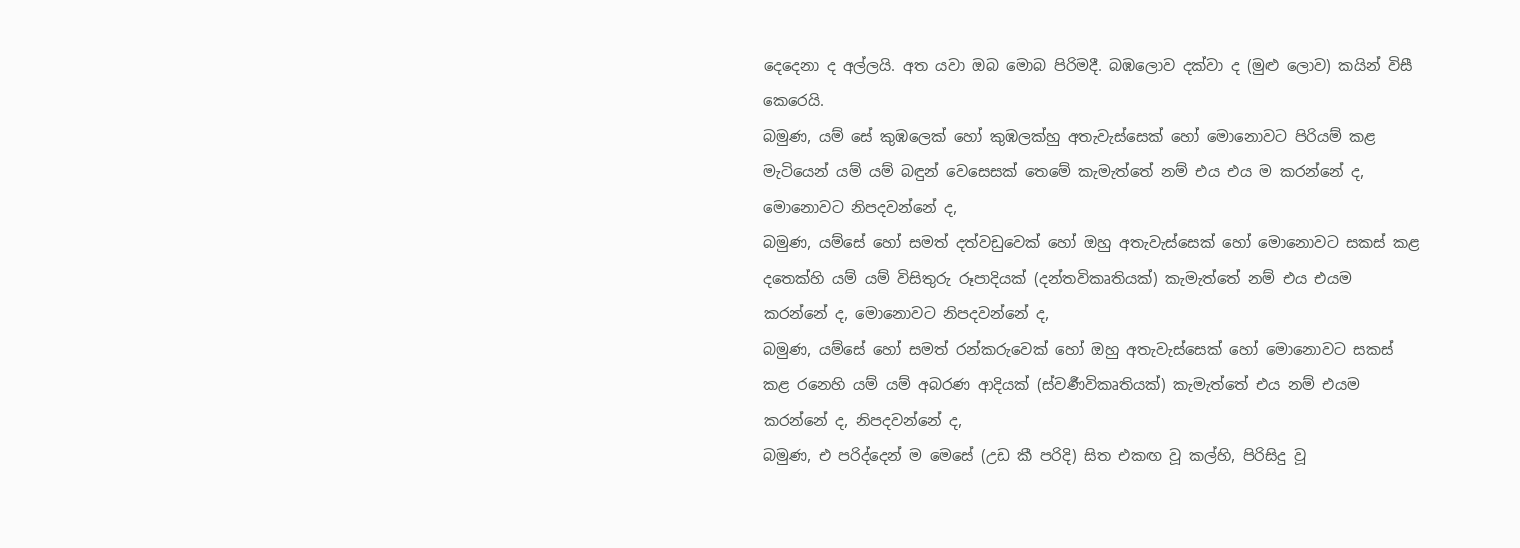දෙදෙනා ද අල්ලයි. අත යවා ඔබ මොබ පිරිමදී. බඹලොව දක්වා ද (මුළු ලොව) කයින් විසී කෙරෙයි.
බමුණ, යම් සේ කුඹලෙක් හෝ කුඹලක්හු අතැවැස්සෙක් හෝ මොනොවට පිරියම් කළ මැටියෙන් යම් යම් බඳුන් වෙසෙසක් තෙමේ කැමැත්තේ නම් එය එය ම කරන්නේ ද, මොනොවට නිපදවන්නේ ද,
බමුණ, යම්සේ හෝ සමත් දත්වඩුවෙක් හෝ ඔහු අතැවැස්සෙක් හෝ මොනොවට සකස් කළ දතෙක්හි යම් යම් විසිතුරු රූපාදියක් (දන්තවිකෘතියක්) කැමැත්තේ නම් එය එයම කරන්නේ ද, මොනොවට නිපදවන්නේ ද,
බමුණ, යම්සේ හෝ සමත් රන්කරුවෙක් හෝ ඔහු අතැවැස්සෙක් හෝ මොනොවට සකස් කළ රනෙහි යම් යම් අබරණ ආදියක් (ස්වර්‍ණවිකෘතියක්) කැමැත්තේ එය නම් එයම කරන්නේ ද, නිපදවන්නේ ද,
බමුණ, එ පරිද්දෙන් ම මෙසේ (උඩ කී පරිදි) සිත එකඟ වූ කල්හි, පිරිසිදු වූ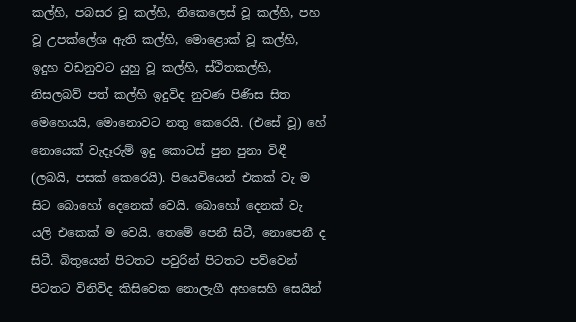කල්හි, පබසර වූ කල්හි, නිකෙලෙස් වූ කල්හි, පහ වූ උපක්ලේශ ඇති කල්හි, මොළොක් වූ කල්හි, ඉදුහ වඩනුවට යුහු වූ කල්හි, ස්ථිතකල්හි, නිසලබව් පත් කල්හි ඉදුවිද නුවණ පිණිස සිත මෙහෙයයි, මොනොවට නතු කෙරෙයි. (එසේ වූ) හේ නොයෙක් වැදෑරුම් ඉදු කොටස් පුන පුනා විඳී (ලබයි, පසක් කෙරෙයි). පියෙවියෙන් එකක් වැ ම සිට බොහෝ දෙනෙක් වෙයි. බොහෝ දෙනක් වැ යලි එකෙක් ම වෙයි. තෙමේ පෙනී සිටී, නොපෙනී ද සිටී. බිතුයෙන් පිටතට පවුරින් පිටතට පව්වෙන් පිටතට විනිවිද කිසිවෙක නොලැගී අහසෙහි සෙයින්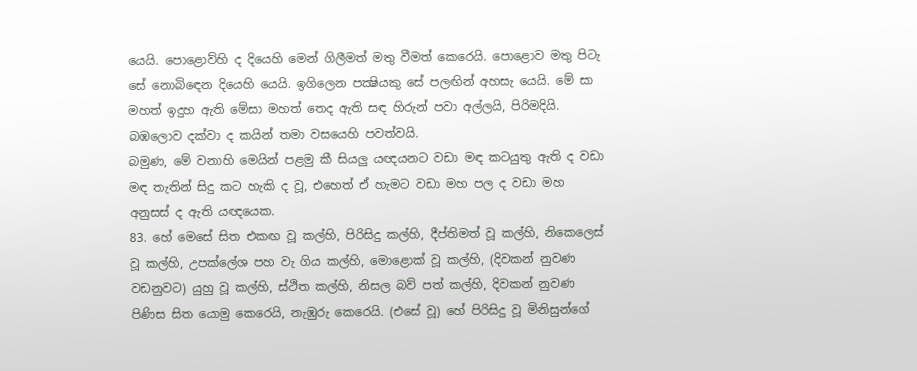යෙයි. පොළොව්හි ද දියෙහි මෙන් ගිලීමත් මතු වීමත් කෙරෙයි. පොළොව මතු පිටැ සේ නොබිඳෙන දියෙහි යෙයි. ඉගිලෙන පක්‍ෂියකු සේ පලඟින් අහසැ යෙයි. මේ සා මහත් ඉදුහ ඇති මේසා මහත් තෙද ඇති සඳ හිරුන් පවා අල්ලයි, පිරිමදියි. බඹලොව දක්වා ද කයින් තමා වසයෙහි පවත්වයි.
බමුණ, මේ වනාහි මෙයින් පළමු කී සියලු යඥයනට වඩා මඳ කටයුතු ඇති ද වඩා මඳ තැතින් සිදු කට හැකි ද වූ, එහෙත් ඒ හැමට වඩා මහ පල ද වඩා මහ අනුසස් ද ඇති යඥයෙක.
83. හේ මෙසේ සිත එකඟ වූ කල්හි, පිරිසිදු කල්හි, දීප්තිමත් වූ කල්හි, නිකෙලෙස් වූ කල්හි, උපක්ලේශ පහ වැ ගිය කල්හි, මොළොක් වූ කල්හි, (දිවකන් නුවණ වඩනුවට) යුහු වූ කල්හි, ස්ථිත කල්හි, නිසල බව් පත් කල්හි, දිවකන් නුවණ පිණිස සිත යොමු කෙරෙයි, නැඹුරු කෙරෙයි. (එසේ වූ) හේ පිරිසිදු වූ මිනිසුන්ගේ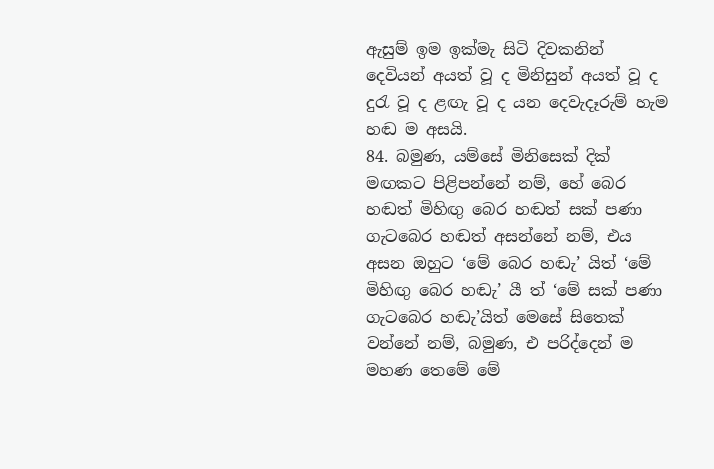ඇසුම් ඉම ඉක්මැ සිටි දිවකනින් දෙවියන් අයත් වූ ද මිනිසුන් අයත් වූ ද දුරැ වූ ද ළඟැ වූ ද යන දෙවැදෑරුම් හැම හඬ ම අසයි.
84. බමුණ, යම්සේ මිනිසෙක් දික් මඟකට පිළිපන්නේ නම්, හේ බෙර හඬත් මිහිඟු බෙර හඬත් සක් පණා ගැටබෙර හඬත් අසන්නේ නම්, එය අසන ඔහුට ‘මේ බෙර හඬැ’ යිත් ‘මේ මිහිඟු බෙර හඬැ’ යී ත් ‘මේ සක් පණා ගැටබෙර හඬැ’යිත් මෙසේ සිතෙක් වන්නේ නම්, බමුණ, එ පරිද්දෙන් ම මහණ තෙමේ මේ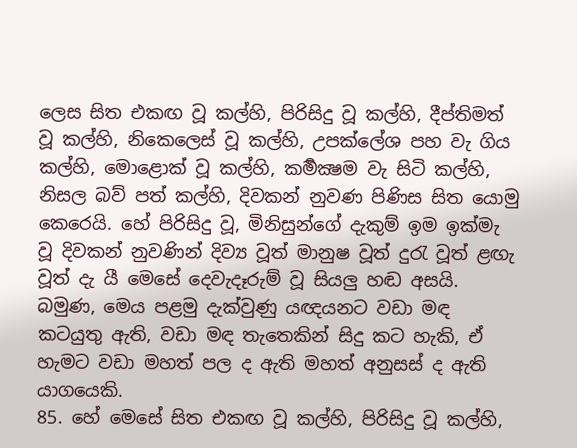ලෙස සිත එකඟ වූ කල්හි, පිරිසිදු වූ කල්හි, දීප්තිමත් වූ කල්හි, නිකෙලෙස් වූ කල්හි, උපක්ලේශ පහ වැ ගිය කල්හි, මොළොක් වූ කල්හි, කර්‍මක්‍ෂම වැ සිටි කල්හි, නිසල බව් පත් කල්හි, දිවකන් නුවණ පිණිස සිත යොමු කෙරෙයි. හේ පිරිසිදු වූ, මිනිසුන්ගේ දැකුම් ඉම ඉක්මැ වූ දිවකන් නුවණින් දිව්‍ය වූත් මානුෂ වූත් දුරැ වූත් ළඟැ වූත් දැ යී මෙසේ දෙවැදෑරුම් වූ සියලු හඬ අසයි.
බමුණ, මෙය පළමු දැක්වුණු යඥයනට වඩා මඳ කටයුතු ඇති, වඩා මඳ තැතෙකින් සිදු කට හැකි, ඒ හැමට වඩා මහත් පල ද ඇති මහත් අනුසස් ද ඇති යාගයෙකි.
85. හේ මෙසේ සිත එකඟ වූ කල්හි, පිරිසිදු වූ කල්හි,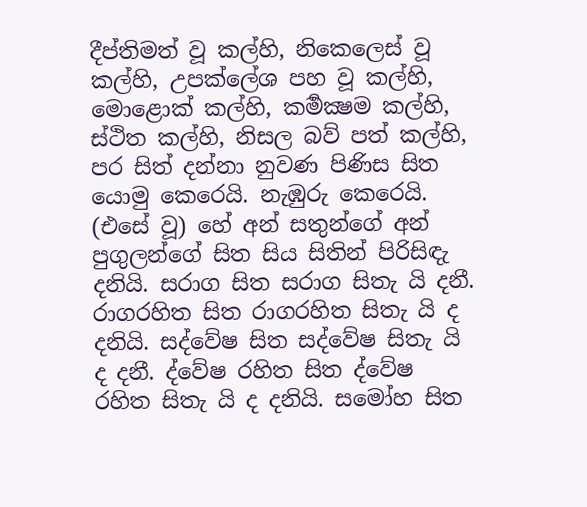දීප්තිමත් වූ කල්හි, නිකෙලෙස් වූ කල්හි, උපක්ලේශ පහ වූ කල්හි, මොළොක් කල්හි, කර්‍මක්‍ෂම කල්හි, ස්ථිත කල්හි, නිසල බව් පත් කල්හි, පර සිත් දන්නා නුවණ පිණිස සිත යොමු කෙරෙයි. නැඹුරු කෙරෙයි. (එසේ වූ) හේ අන් සතුන්ගේ අන් පුගුලන්ගේ සිත සිය සිතින් පිරිසිඳැ දනියි. සරාග සිත සරාග සිතැ යි දනී. රාගරහිත සිත රාගරහිත සිතැ යි ද දනියි. සද්වේෂ සිත සද්වේෂ සිතැ යි ද දනී. ද්වේෂ රහිත සිත ද්වේෂ රහිත සිතැ යි ද දනියි. සමෝහ සිත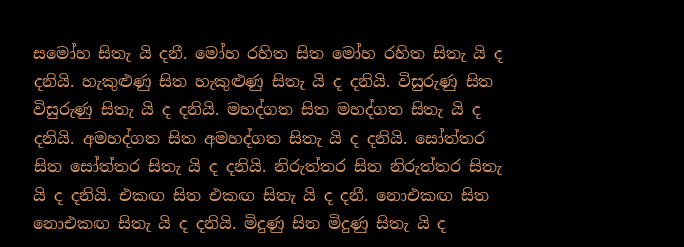සමෝහ සිතැ යි දනී. මෝහ රහිත සිත මෝහ රහිත සිතැ යි ද දනියි. හැකුළුණු සිත හැකුළුණු සිතැ යි ද දනියි. විසුරුණු සිත විසුරුණු සිතැ යි ද දනියි. මහද්ගත සිත මහද්ගත සිතැ යි ද දනියි. අමහද්ගත සිත අමහද්ගත සිතැ යි ද දනියි. සෝත්තර සිත සෝත්තර සිතැ යි ද දනියි. නිරුත්තර සිත නිරුත්තර සිතැ යි ද දනියි. එකඟ සිත එකඟ සිතැ යි ද දනී. නොඑකඟ සිත නොඑකඟ සිතැ යි ද දනියි. මිදුණු සිත මිදුණු සිතැ යි ද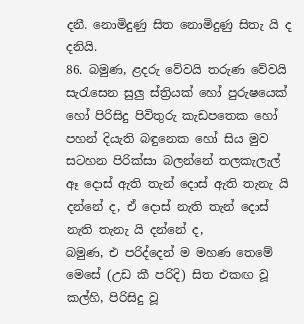දනී. නොමිදුණු සිත නොමිදුණු සිතැ යි ද දනියි.
86. බමුණ, ළදරු වේවයි තරුණ වේවයි සැරැසෙන සුලු ස්ත්‍රියක් හෝ පුරුෂයෙක් හෝ පිරිසිදු පිවිතුරු කැඩපතෙක හෝ පහන් දියැති බඳුනෙක හෝ සිය මුව සටහන පිරික්සා බලන්නේ තලකැලැල් ඈ දොස් ඇති තැන් දොස් ඇති තැනැ යි දන්නේ ද, ඒ දොස් නැති තැන් දොස් නැති තැනැ යි දන්නේ ද,
බමුණ, එ පරිද්දෙන් ම මහණ තෙමේ මෙසේ (උඩ කී පරිදි) සිත එකඟ වූ කල්හි, පිරිසිදු වූ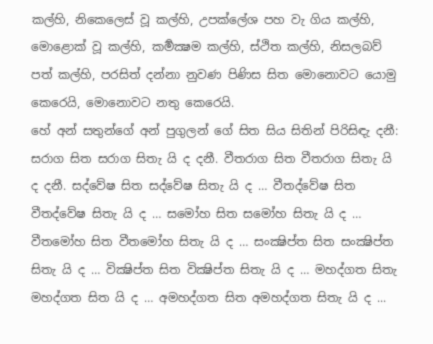කල්හි, නිකෙලෙස් වූ කල්හි, උපක්ලේශ පහ වැ ගිය කල්හි, මොළොක් වූ කල්හි, කර්‍මක්‍ෂම කල්හි, ස්ථිත කල්හි, නිසලබව් පත් කල්හි, පරසිත් දන්නා නුවණ පිණිස සිත මොනොවට යොමු කෙරෙයි, මොනොවට නතු කෙරෙයි.
හේ අන් සතුන්ගේ අන් පුගුලන් ගේ සිත සිය සිතින් පිරිසිඳැ දනී: සරාග සිත සරාග සිතැ යි ද දනී. වීතරාග සිත වීතරාග සිතැ යි ද දනී. සද්වේෂ සිත සද්වේෂ සිතැ යි ද … වීතද්වේෂ සිත වීතද්වේෂ සිතැ යි ද … සමෝහ සිත සමෝහ සිතැ යි ද … වීතමෝහ සිත වීතමෝහ සිතැ යි ද … සංක්‍ෂිප්ත සිත සංක්‍ෂිප්ත සිතැ යි ද … වික්‍ෂිප්ත සිත වික්‍ෂිප්ත සිතැ යි ද … මහද්ගත සිතැ මහද්ගත සිත යි ද … අමහද්ගත සිත අමහද්ගත සිතැ යි ද ...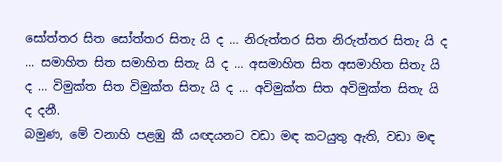සෝත්තර සිත සෝත්තර සිතැ යි ද … නිරුත්තර සිත නිරුත්තර සිතැ යි ද ... සමාහිත සිත සමාහිත සිතැ යි ද … අසමාහිත සිත අසමාහිත සිතැ යි ද … විමුක්ත සිත විමුක්ත සිතැ යි ද … අවිමුක්ත සිත අවිමුක්ත සිතැ යි ද දනී.
බමුණ, මේ වනාහි පළඹු කී යඥයනට වඩා මඳ කටයුතු ඇති, වඩා මඳ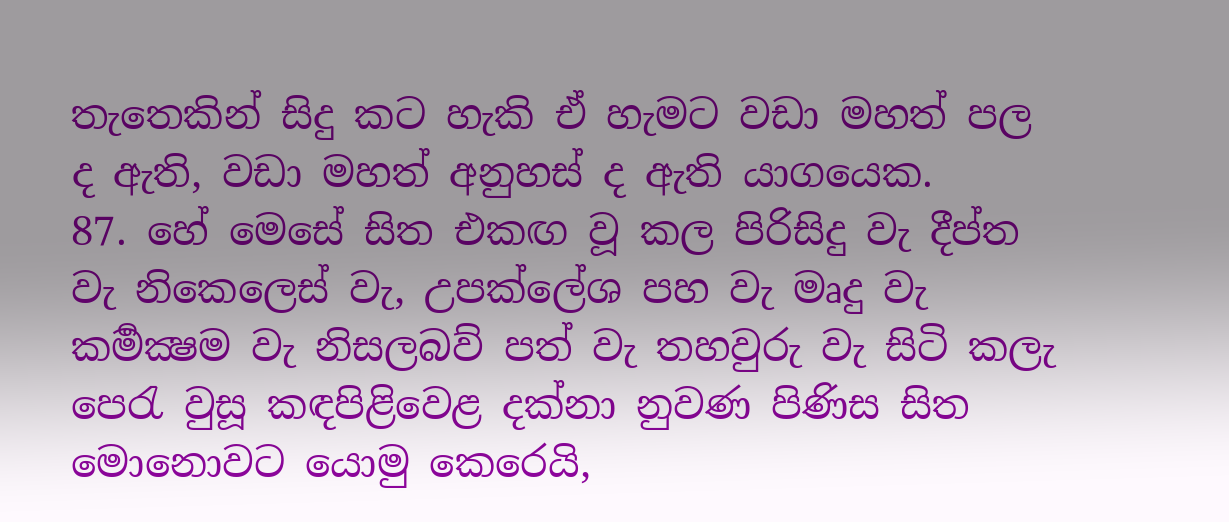තැතෙකින් සිදු කට හැකි ඒ හැමට වඩා මහත් පල ද ඇති, වඩා මහත් අනුහස් ද ඇති යාගයෙක.
87. හේ මෙසේ සිත එකඟ වූ කල පිරිසිදු වැ දීප්ත වැ නිකෙලෙස් වැ, උපක්ලේශ පහ වැ මෘදු වැ කර්‍මක්‍ෂම වැ නිසලබව් පත් වැ තහවුරු වැ සිටි කලැ පෙරැ වුසූ කඳපිළිවෙළ දක්නා නුවණ පිණිස සිත මොනොවට යොමු කෙරෙයි,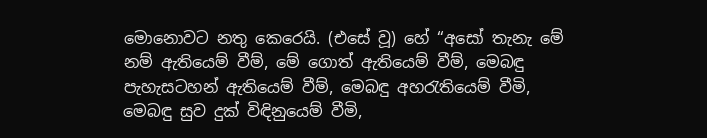මොනොවට නතු කෙරෙයි. (එසේ වූ) හේ “අසෝ තැනැ මේ නම් ඇතියෙම් වීම්, මේ ගොත් ඇතියෙම් වීම්, මෙබඳු පැහැසටහන් ඇතියෙම් වීම්, මෙබඳු අහරැතියෙම් වීමි, මෙබඳු සුව දුක් විඳිනුයෙම් වීමි,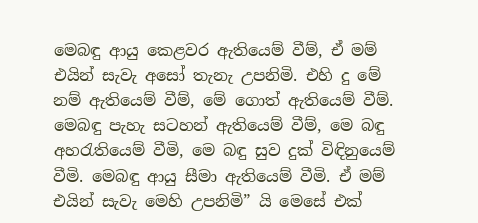මෙබඳු ආයු කෙළවර ඇතියෙම් වීම්, ඒ මම් එයින් සැවැ අසෝ තැනැ උපනිමි. එහි දු මේ නම් ඇතියෙම් වීම්, මේ ගොත් ඇතියෙම් වීම්. මෙබඳු පැහැ සටහන් ඇතියෙම් වීම්, මෙ බඳු අහරැතියෙම් වීමි, මෙ බඳු සුව දුක් විඳිනුයෙම් වීමි. මෙබඳු ආයු සීමා ඇතියෙම් වීමි. ඒ මම් එයින් සැවැ මෙහි උපනිමි” යි මෙසේ එක්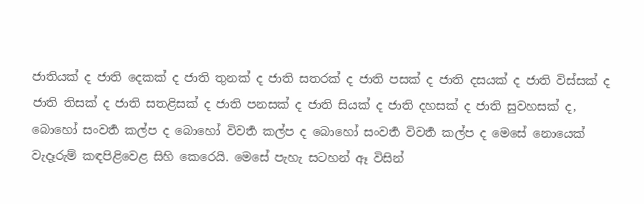ජාතියක් ද ජාති දෙකක් ද ජාති තුනක් ද ජාති සතරක් ද ජාති පසක් ද ජාති දසයක් ද ජාති විස්සක් ද ජාති තිසක් ද ජාති සතළිසක් ද ජාති පනසක් ද ජාති සියක් ද ජාති දහසක් ද ජාති සුවහසක් ද, බොහෝ සංවර්‍ත කල්ප ද බොහෝ විවර්‍ත කල්ප ද බොහෝ සංවර්‍ත විවර්‍ත කල්ප ද මෙසේ නොයෙක් වැදෑරුම් කඳපිළිවෙළ සිහි කෙරෙයි. මෙසේ පැහැ සටහන් ඈ විසින්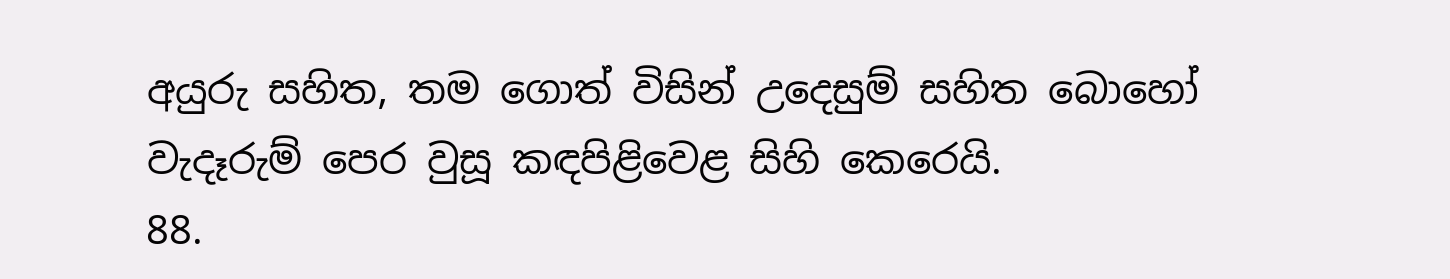අයුරු සහිත, තම ගොත් විසින් උදෙසුම් සහිත බොහෝ වැදෑරුම් පෙර වුසූ කඳපිළිවෙළ සිහි කෙරෙයි.
88.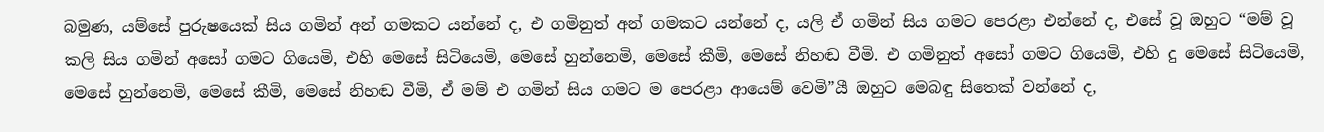බමුණ, යම්සේ පුරුෂයෙක් සිය ගමින් අන් ගමකට යන්නේ ද, එ ගමිනුත් අන් ගමකට යන්නේ ද, යලි ඒ ගමින් සිය ගමට පෙරළා එන්නේ ද, එසේ වූ ඔහුට “මම් වූ කලි සිය ගමින් අසෝ ගමට ගියෙමි, එහි මෙසේ සිටියෙමි, මෙසේ හුන්නෙමි, මෙසේ කීමි, මෙසේ නිහඬ වීමි. එ ගමිනුත් අසෝ ගමට ගියෙමි, එහි දු මෙසේ සිටියෙමි, මෙසේ හුන්නෙමි, මෙසේ කීමි, මෙසේ නිහඬ වීමි, ඒ මම් එ ගමින් සිය ගමට ම පෙරළා ආයෙම් වෙමි”යී ඔහුට මෙබඳු සිතෙක් වන්නේ ද,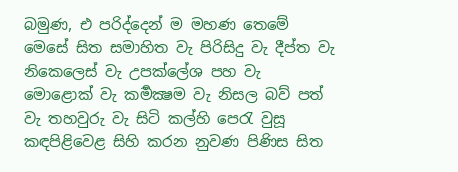බමුණ, එ පරිද්දෙන් ම මහණ තෙමේ මෙසේ සිත සමාහිත වැ පිරිසිදු වැ දීප්ත වැ නිකෙලෙස් වැ උපක්ලේශ පහ වැ මොළොක් වැ කර්‍මක්‍ෂම වැ නිසල බව් පත් වැ තහවුරු වැ සිටි කල්හි පෙරැ වුසූ කඳපිළිවෙළ සිහි කරන නුවණ පිණිස සිත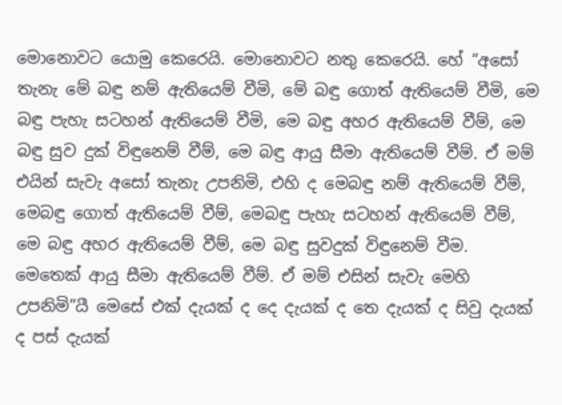මොනොවට යොමු කෙරෙයි. මොනොවට නතු කෙරෙයි. හේ “අසෝ තැනැ මේ බඳු නම් ඇතියෙම් වීමි, මේ බඳු ගොත් ඇතියෙම් වීමි, මෙ බඳු පැහැ සටහන් ඇතියෙම් වීමි, මෙ බඳු අහර ඇතියෙම් වීම්, මෙ බඳු සුව දුක් විඳුනෙම් වීම්, මෙ බඳු ආයු සීමා ඇතියෙම් වීම්. ඒ මම් එයින් සැවැ අසෝ තැනැ උපනිමි, එහි ද මෙබඳු නම් ඇතියෙම් වීම්, මෙබඳු ගොත් ඇතියෙම් වීම්, මෙබඳු පැහැ සටහන් ඇතියෙම් වීම්, මෙ බඳු අහර ඇතියෙම් වීම්, මෙ බඳු සුවදුක් විඳුනෙම් වීම. මෙතෙක් ආයු සීමා ඇතියෙම් වීම්. ඒ මම් එසින් සැවැ මෙහි උපනිමි”යී මෙසේ එක් දැයක් ද දෙ දැයක් ද තෙ දැයක් ද සිවු දැයක් ද පස් දැයක්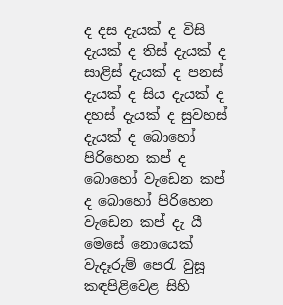ද දස දැයක් ද විසි දැයක් ද තිස් දැයක් ද සාළිස් දැයක් ද පනස් දැයක් ද සිය දැයක් ද දහස් දැයක් ද සුවහස් දැයක් ද බොහෝ පිරිහෙන කප් ද බොහෝ වැඩෙන කප් ද බොහෝ පිරිහෙන වැඩෙන කප් දැ යී මෙසේ නොයෙක් වැදෑරුම් පෙරැ වුසූ කඳපිළිවෙළ සිහි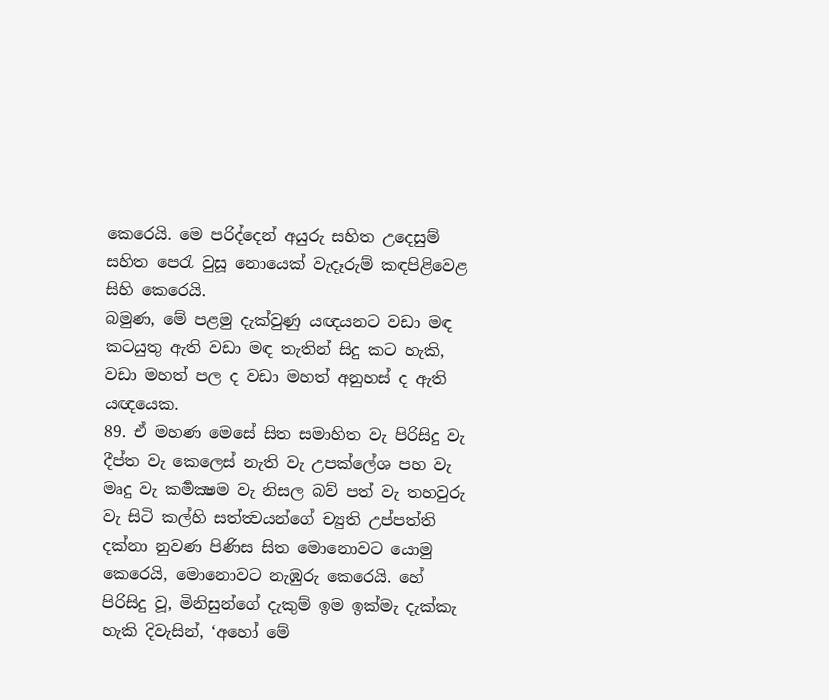කෙරෙයි. මෙ පරිද්දෙන් අයුරු සහිත උදෙසුම් සහිත පෙරැ වුසූ නොයෙක් වැදෑරුම් කඳපිළිවෙළ සිහි කෙරෙයි.
බමුණ, මේ පළමු දැක්වුණු යඥයනට වඩා මඳ කටයුතු ඇති වඩා මඳ තැතින් සිදු කට හැකි, වඩා මහත් පල ද වඩා මහත් අනුහස් ද ඇති යඥයෙක.
89. ඒ මහණ මෙසේ සිත සමාහිත වැ පිරිසිදු වැ දීප්ත වැ කෙලෙස් නැති වැ උපක්ලේශ පහ වැ මෘදු වැ කර්‍මක්‍ෂම වැ නිසල බව් පත් වැ තහවුරු වැ සිටි කල්හි සත්ත්‍වයන්ගේ ච්‍යුති උප්පත්ති දක්නා නුවණ පිණිස සිත මොනොවට යොමු කෙරෙයි, මොනොවට නැඹුරු කෙරෙයි. හේ පිරිසිදු වූ, මිනිසුන්ගේ දැකුම් ඉම ඉක්මැ දැක්කැ හැකි දිවැසින්, ‘අහෝ මේ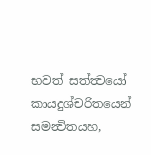භවත් සත්ත්‍වයෝ කායදුශ්චරිතයෙන් සමන්‍විතයහ,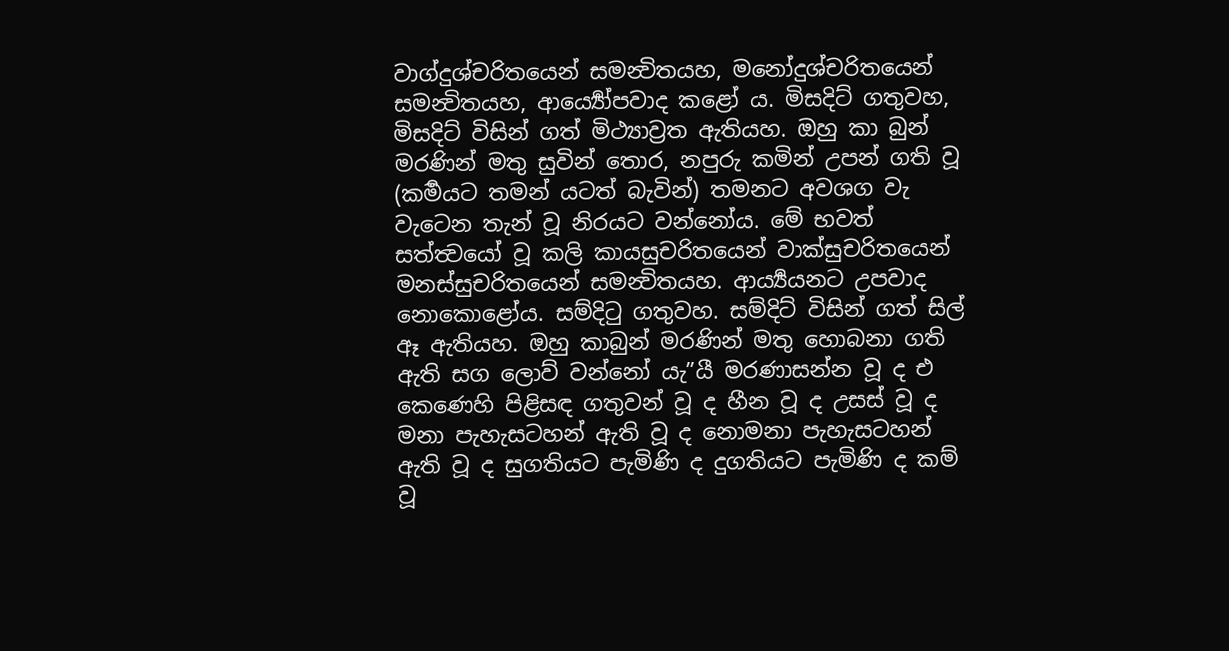වාග්දුශ්චරිතයෙන් සමන්‍විතයහ, මනෝදුශ්චරිතයෙන් සමන්‍විතයහ, ආර්‍ය්‍යෝපවාද කළෝ ය. මිසදිට් ගතුවහ, මිසදිට් විසින් ගත් මිථ්‍යාව්‍රත ඇතියහ. ඔහු කා බුන් මරණින් මතු සුවින් තොර, නපුරු කමින් උපන් ගති වූ (කර්‍මයට තමන් යටත් බැවින්) තමනට අවශග වැ වැටෙන තැන් වූ නිරයට වන්නෝය. මේ භවත් සත්ත්‍වයෝ වූ කලි කායසුචරිතයෙන් වාක්සුචරිතයෙන් මනස්සුචරිතයෙන් සමන්‍විතයහ. ආර්‍ය්‍යයනට උපවාද නොකොළෝය. සම්දිටු ගතුවහ. සම්දිට් විසින් ගත් සිල් ඈ ඇතියහ. ඔහු කාබුන් මරණින් මතු හොබනා ගති ඇති සග ලොව් වන්නෝ යැ”යී මරණාසන්න වූ ද එ කෙණෙහි පිළිසඳ ගතුවන් වූ ද හීන වූ ද උසස් වූ ද මනා පැහැසටහන් ඇති වූ ද නොමනා පැහැසටහන් ඇති වූ ද සුගතියට පැමිණි ද දුගතියට පැමිණි ද කම් වූ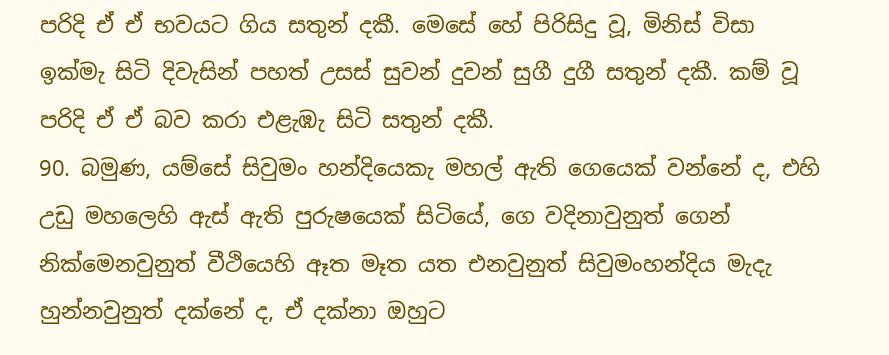පරිදි ඒ ඒ භවයට ගිය සතුන් දකී. මෙසේ හේ පිරිසිදු වූ, මිනිස් විසා ඉක්මැ සිටි දිවැසින් පහත් උසස් සුවන් දුවන් සුගී දුගී සතුන් දකී. කම් වූ පරිදි ඒ ඒ බව කරා එළැඹැ සිටි සතුන් දකී.
90. බමුණ, යම්සේ සිවුමං හන්දියෙකැ මහල් ඇති ගෙයෙක් වන්නේ ද, එහි උඩු මහලෙහි ඇස් ඇති පුරුෂයෙක් සිටියේ, ගෙ වදිනාවුනුත් ගෙන් නික්මෙනවුනුත් වීථියෙහි ඈත මෑත යත එනවුනුත් සිවුමංහන්දිය මැදැ හුන්නවුනුත් දක්නේ ද, ඒ දක්නා ඔහුට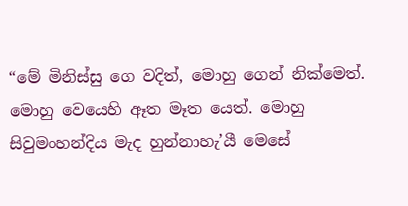“මේ මිනිස්සු ගෙ වදිත්, මොහු ගෙන් නික්මෙත්. මොහු වෙයෙහි ඈත මෑත යෙත්. මොහු සිවුමංහන්දිය මැද හුන්නාහැ’යී මෙසේ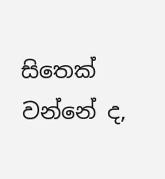සිතෙක් වන්නේ ද,